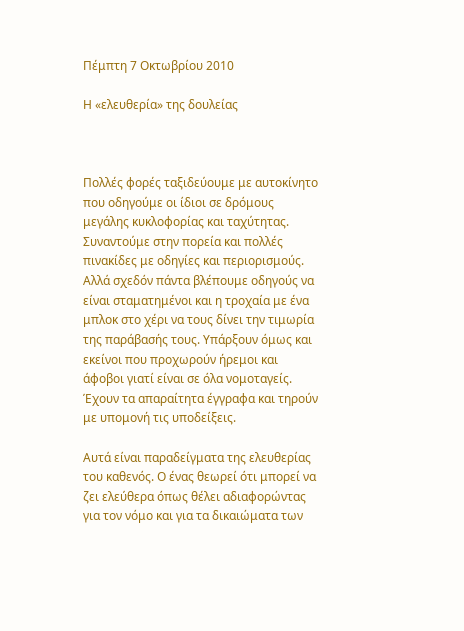Πέμπτη 7 Οκτωβρίου 2010

Η «ελευθερία» της δουλείας



Πολλές φορές ταξιδεύουμε με αυτοκίνητο που οδηγούμε οι ίδιοι σε δρόμους μεγάλης κυκλοφορίας και ταχύτητας. Συναντούμε στην πορεία και πολλές πινακίδες με οδηγίες και περιορισμούς. Αλλά σχεδόν πάντα βλέπουμε οδηγούς να είναι σταματημένοι και η τροχαία με ένα μπλοκ στο χέρι να τους δίνει την τιμωρία της παράβασής τους. Υπάρξουν όμως και εκείνοι που προχωρούν ήρεμοι και άφοβοι γιατί είναι σε όλα νομοταγείς. Έχουν τα απαραίτητα έγγραφα και τηρούν με υπομονή τις υποδείξεις.

Αυτά είναι παραδείγματα της ελευθερίας του καθενός. Ο ένας θεωρεί ότι μπορεί να ζει ελεύθερα όπως θέλει αδιαφορώντας για τον νόμο και για τα δικαιώματα των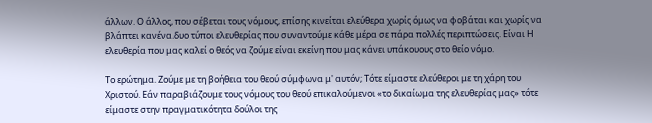άλλων. Ο άλλος, που σέβεται τους νόμους, επίσης κινείται ελεύθερα χωρίς όμως να φοβάται και χωρίς να βλάπτει κανένα.δυο τύποι ελευθερίας που συναντούμε κάθε μέρα σε πάρα πολλές περιπτώσεις. Είναι Η ελευθερία που μας καλεί ο θεός να ζούμε είναι εκείνη που μας κάνει υπάκουους στο θείο νόμο.

Το ερώτημα. Ζούμε με τη βοήθεια του θεού σύμφωνα μ' αυτόν; Τότε είμαστε ελεύθεροι με τη χάρη του Χριστού. Εάν παραβιάζουμε τους νόμους του θεού επικαλούμενοι «το δικαίωμα της ελευθερίας μας» τότε είμαστε στην πραγματικότητα δούλοι της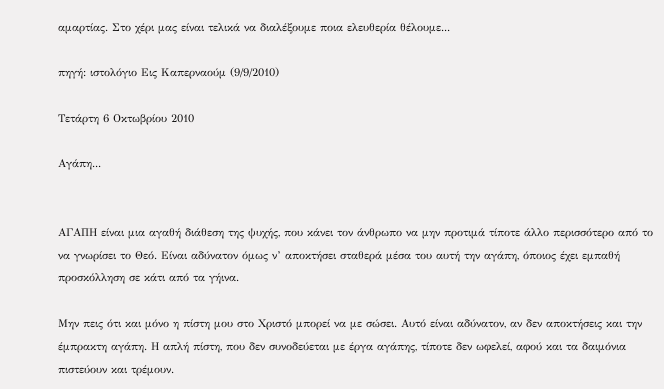αμαρτίας. Στο χέρι μας είναι τελικά να διαλέξουμε ποια ελευθερία θέλουμε...

πηγή: ιστολόγιο Εις Καπερναούμ (9/9/2010)

Τετάρτη 6 Οκτωβρίου 2010

Αγάπη...


ΑΓΑΠΗ είναι μια αγαθή διάθεση της ψυχής, που κάνει τον άνθρωπο να μην προτιμά τίποτε άλλο περισσότερο από το να γνωρίσει το Θεό. Είναι αδύνατον όμως ν’ αποκτήσει σταθερά μέσα του αυτή την αγάπη, όποιος έχει εμπαθή προσκόλληση σε κάτι από τα γήινα.

Μην πεις ότι και μόνο η πίστη μου στο Χριστό μπορεί να με σώσει. Αυτό είναι αδύνατον, αν δεν αποκτήσεις και την έμπρακτη αγάπη. Η απλή πίστη, που δεν συνοδεύεται με έργα αγάπης, τίποτε δεν ωφελεί, αφού και τα δαιμόνια πιστεύουν και τρέμουν.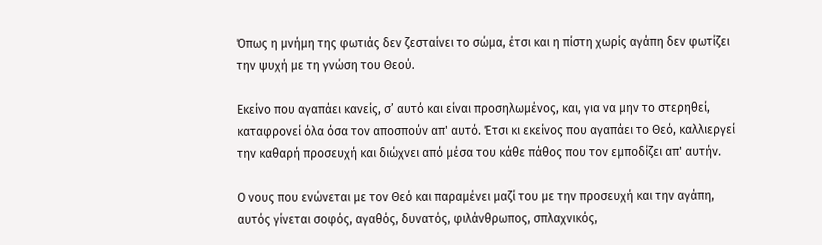Όπως η μνήμη της φωτιάς δεν ζεσταίνει το σώμα, έτσι και η πίστη χωρίς αγάπη δεν φωτίζει την ψυχή με τη γνώση του Θεού.

Εκείνο που αγαπάει κανείς, σ’ αυτό και είναι προσηλωμένος, και, για να μην το στερηθεί, καταφρονεί όλα όσα τον αποσπούν απ' αυτό. Έτσι κι εκείνος που αγαπάει το Θεό, καλλιεργεί την καθαρή προσευχή και διώχνει από μέσα του κάθε πάθος που τον εμποδίζει απ' αυτήν.

Ο νους που ενώνεται με τον Θεό και παραμένει μαζί του με την προσευχή και την αγάπη, αυτός γίνεται σοφός, αγαθός, δυνατός, φιλάνθρωπος, σπλαχνικός,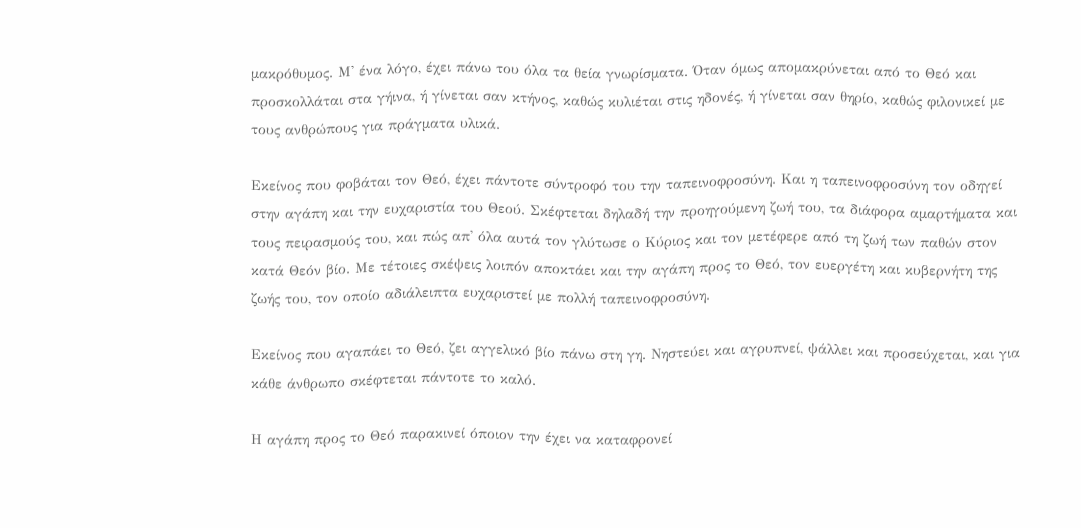μακρόθυμος. Μ' ένα λόγο, έχει πάνω του όλα τα θεία γνωρίσματα. Όταν όμως απομακρύνεται από το Θεό και προσκολλάται στα γήινα, ή γίνεται σαν κτήνος, καθώς κυλιέται στις ηδονές, ή γίνεται σαν θηρίο, καθώς φιλονικεί με τους ανθρώπους για πράγματα υλικά.

Εκείνος που φοβάται τον Θεό, έχει πάντοτε σύντροφό του την ταπεινοφροσύνη. Και η ταπεινοφροσύνη τον οδηγεί στην αγάπη και την ευχαριστία του Θεού. Σκέφτεται δηλαδή την προηγούμενη ζωή του, τα διάφορα αμαρτήματα και τους πειρασμούς του, και πώς απ' όλα αυτά τον γλύτωσε ο Κύριος και τον μετέφερε από τη ζωή των παθών στον κατά Θεόν βίο. Με τέτοιες σκέψεις λοιπόν αποκτάει και την αγάπη προς το Θεό, τον ευεργέτη και κυβερνήτη της ζωής του, τον οποίο αδιάλειπτα ευχαριστεί με πολλή ταπεινοφροσύνη.

Εκείνος που αγαπάει το Θεό, ζει αγγελικό βίο πάνω στη γη. Νηστεύει και αγρυπνεί, ψάλλει και προσεύχεται, και για κάθε άνθρωπο σκέφτεται πάντοτε το καλό.

Η αγάπη προς το Θεό παρακινεί όποιον την έχει να καταφρονεί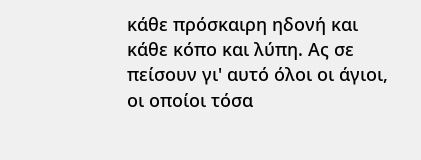κάθε πρόσκαιρη ηδονή και κάθε κόπο και λύπη. Ας σε πείσουν γι' αυτό όλοι οι άγιοι, οι οποίοι τόσα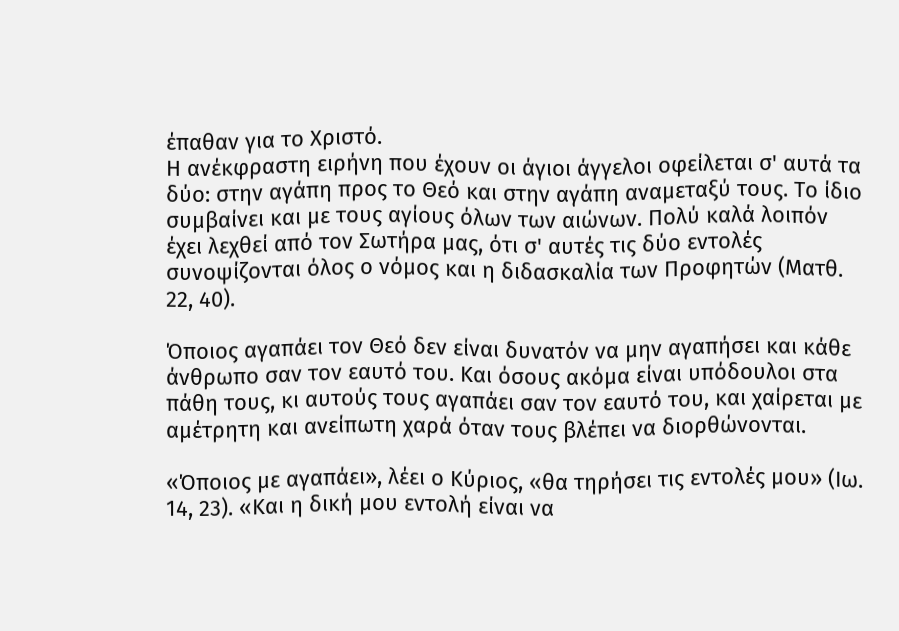έπαθαν για το Χριστό.
Η ανέκφραστη ειρήνη που έχουν οι άγιοι άγγελοι οφείλεται σ' αυτά τα δύο: στην αγάπη προς το Θεό και στην αγάπη αναμεταξύ τους. Το ίδιο συμβαίνει και με τους αγίους όλων των αιώνων. Πολύ καλά λοιπόν έχει λεχθεί από τον Σωτήρα μας, ότι σ' αυτές τις δύο εντολές συνοψίζονται όλος ο νόμος και η διδασκαλία των Προφητών (Ματθ. 22, 40).

Όποιος αγαπάει τον Θεό δεν είναι δυνατόν να μην αγαπήσει και κάθε άνθρωπο σαν τον εαυτό του. Και όσους ακόμα είναι υπόδουλοι στα πάθη τους, κι αυτούς τους αγαπάει σαν τον εαυτό του, και χαίρεται με αμέτρητη και ανείπωτη χαρά όταν τους βλέπει να διορθώνονται.

«Όποιος με αγαπάει», λέει ο Κύριος, «θα τηρήσει τις εντολές μου» (Ιω. 14, 23). «Και η δική μου εντολή είναι να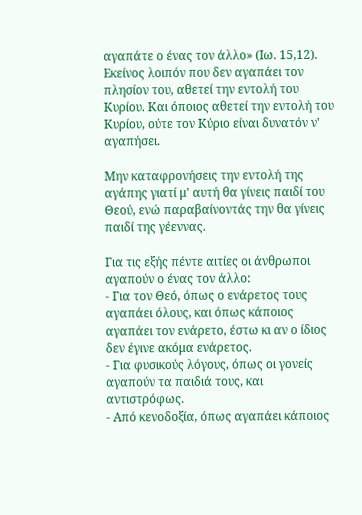αγαπάτε ο ένας τον άλλο» (Ιω. 15,12). Εκείνος λοιπόν που δεν αγαπάει τον πλησίον του, αθετεί την εντολή του Κυρίου. Και όποιος αθετεί την εντολή του Κυρίου, ούτε τον Κύριο είναι δυνατόν ν' αγαπήσει.

Μην καταφρονήσεις την εντολή της αγάπης γιατί μ' αυτή θα γίνεις παιδί του Θεού, ενώ παραβαίνοντάς την θα γίνεις παιδί της γέεννας.

Για τις εξής πέντε αιτίες οι άνθρωποι αγαπούν ο ένας τον άλλο:
- Για τον Θεό, όπως ο ενάρετος τους αγαπάει όλους, και όπως κάποιος αγαπάει τον ενάρετο, έστω κι αν ο ίδιος δεν έγινε ακόμα ενάρετος.
- Για φυσικούς λόγους, όπως οι γονείς αγαπούν τα παιδιά τους, και αντιστρόφως.
- Από κενοδοξία, όπως αγαπάει κάποιος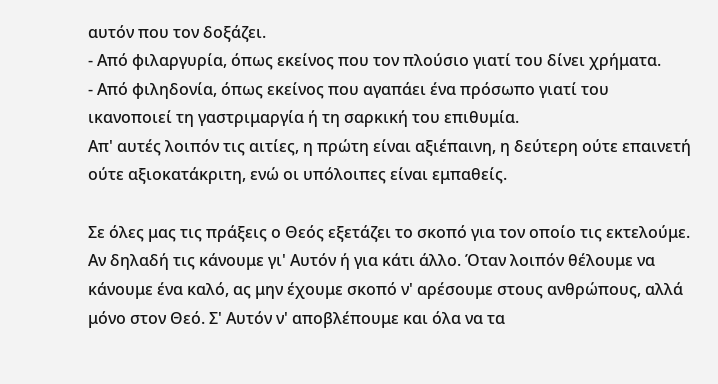αυτόν που τον δοξάζει.
- Από φιλαργυρία, όπως εκείνος που τον πλούσιο γιατί του δίνει χρήματα.
- Από φιληδονία, όπως εκείνος που αγαπάει ένα πρόσωπο γιατί του ικανοποιεί τη γαστριμαργία ή τη σαρκική του επιθυμία.
Απ' αυτές λοιπόν τις αιτίες, η πρώτη είναι αξιέπαινη, η δεύτερη ούτε επαινετή ούτε αξιοκατάκριτη, ενώ οι υπόλοιπες είναι εμπαθείς.

Σε όλες μας τις πράξεις ο Θεός εξετάζει το σκοπό για τον οποίο τις εκτελούμε. Αν δηλαδή τις κάνουμε γι' Αυτόν ή για κάτι άλλο. Όταν λοιπόν θέλουμε να κάνουμε ένα καλό, ας μην έχουμε σκοπό ν' αρέσουμε στους ανθρώπους, αλλά μόνο στον Θεό. Σ' Αυτόν ν' αποβλέπουμε και όλα να τα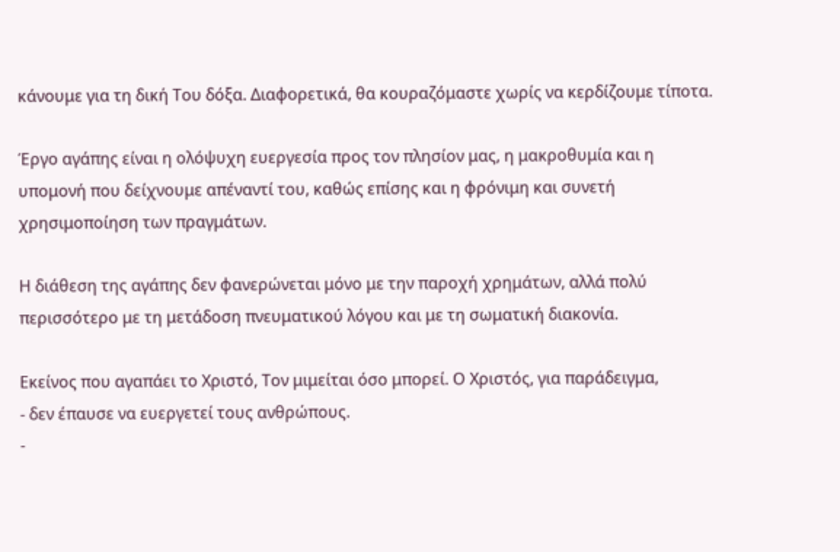κάνουμε για τη δική Του δόξα. Διαφορετικά, θα κουραζόμαστε χωρίς να κερδίζουμε τίποτα.

Έργο αγάπης είναι η ολόψυχη ευεργεσία προς τον πλησίον μας, η μακροθυμία και η υπομονή που δείχνουμε απέναντί του, καθώς επίσης και η φρόνιμη και συνετή χρησιμοποίηση των πραγμάτων.

Η διάθεση της αγάπης δεν φανερώνεται μόνο με την παροχή χρημάτων, αλλά πολύ περισσότερο με τη μετάδοση πνευματικού λόγου και με τη σωματική διακονία.

Εκείνος που αγαπάει το Χριστό, Τον μιμείται όσο μπορεί. Ο Χριστός, για παράδειγμα,
- δεν έπαυσε να ευεργετεί τους ανθρώπους.
-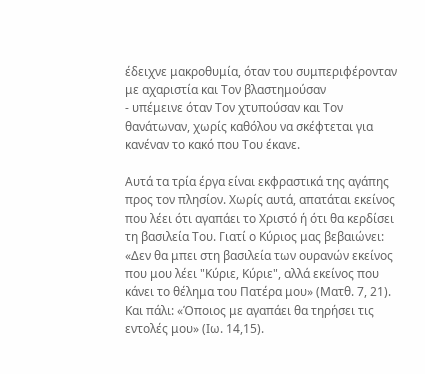έδειχνε μακροθυμία, όταν του συμπεριφέρονταν με αχαριστία και Τον βλαστημούσαν
- υπέμεινε όταν Τον χτυπούσαν και Τον θανάτωναν, χωρίς καθόλου να σκέφτεται για κανέναν το κακό που Του έκανε.

Αυτά τα τρία έργα είναι εκφραστικά της αγάπης προς τον πλησίον. Χωρίς αυτά, απατάται εκείνος που λέει ότι αγαπάει το Χριστό ή ότι θα κερδίσει τη βασιλεία Του. Γιατί ο Κύριος μας βεβαιώνει: «Δεν θα μπει στη βασιλεία των ουρανών εκείνος που μου λέει "Κύριε, Κύριε", αλλά εκείνος που κάνει το θέλημα του Πατέρα μου» (Ματθ. 7, 21). Και πάλι: «Όποιος με αγαπάει θα τηρήσει τις εντολές μου» (Ιω. 14,15).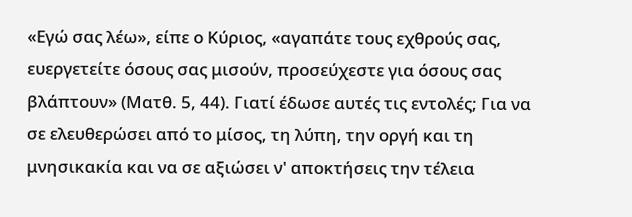«Εγώ σας λέω», είπε ο Κύριος, «αγαπάτε τους εχθρούς σας, ευεργετείτε όσους σας μισούν, προσεύχεστε για όσους σας βλάπτουν» (Ματθ. 5, 44). Γιατί έδωσε αυτές τις εντολές; Για να σε ελευθερώσει από το μίσος, τη λύπη, την οργή και τη μνησικακία και να σε αξιώσει ν' αποκτήσεις την τέλεια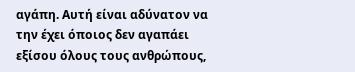αγάπη. Αυτή είναι αδύνατον να την έχει όποιος δεν αγαπάει εξίσου όλους τους ανθρώπους,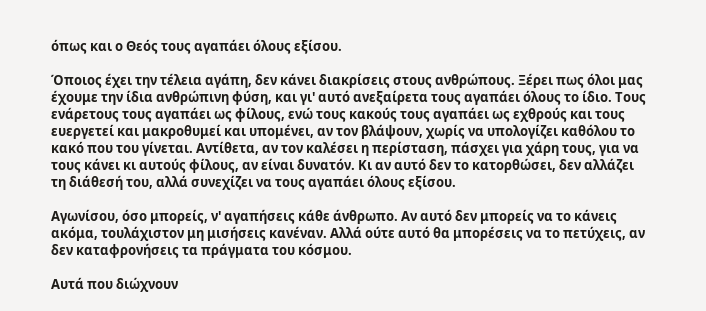όπως και ο Θεός τους αγαπάει όλους εξίσου.

Όποιος έχει την τέλεια αγάπη, δεν κάνει διακρίσεις στους ανθρώπους. Ξέρει πως όλοι μας έχουμε την ίδια ανθρώπινη φύση, και γι' αυτό ανεξαίρετα τους αγαπάει όλους το ίδιο. Τους ενάρετους τους αγαπάει ως φίλους, ενώ τους κακούς τους αγαπάει ως εχθρούς και τους ευεργετεί και μακροθυμεί και υπομένει, αν τον βλάψουν, χωρίς να υπολογίζει καθόλου το κακό που του γίνεται. Αντίθετα, αν τον καλέσει η περίσταση, πάσχει για χάρη τους, για να τους κάνει κι αυτούς φίλους, αν είναι δυνατόν. Κι αν αυτό δεν το κατορθώσει, δεν αλλάζει τη διάθεσή του, αλλά συνεχίζει να τους αγαπάει όλους εξίσου.

Αγωνίσου, όσο μπορείς, ν' αγαπήσεις κάθε άνθρωπο. Αν αυτό δεν μπορείς να το κάνεις ακόμα, τουλάχιστον μη μισήσεις κανέναν. Αλλά ούτε αυτό θα μπορέσεις να το πετύχεις, αν δεν καταφρονήσεις τα πράγματα του κόσμου.

Αυτά που διώχνουν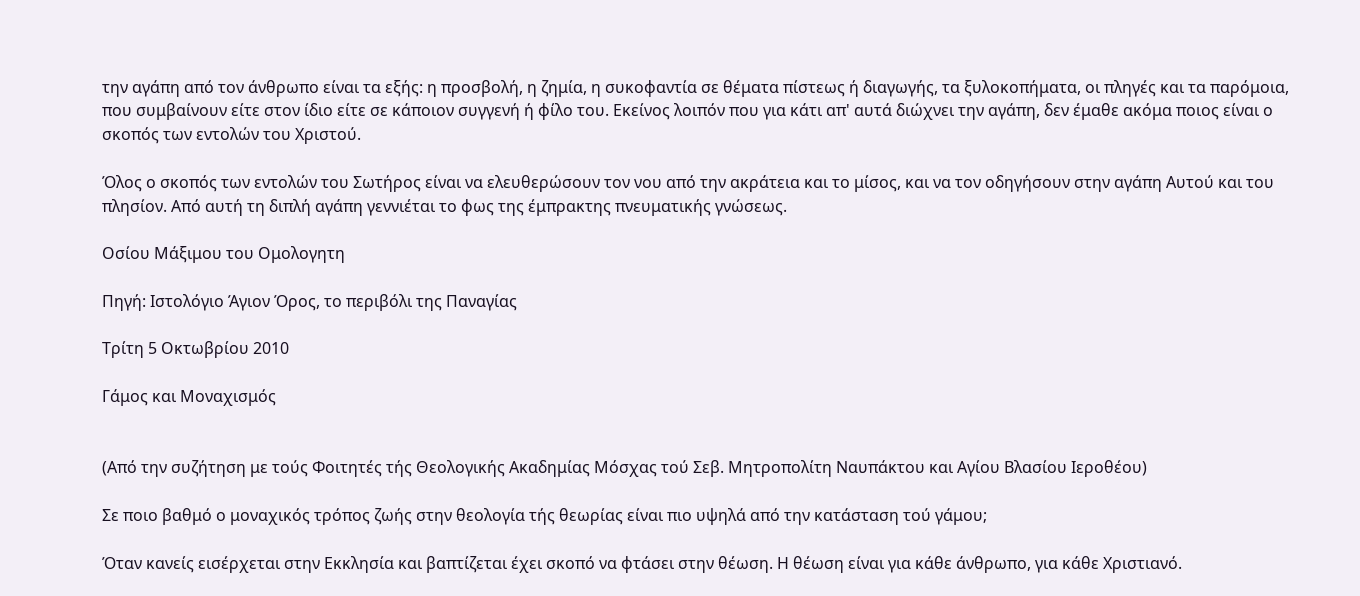την αγάπη από τον άνθρωπο είναι τα εξής: η προσβολή, η ζημία, η συκοφαντία σε θέματα πίστεως ή διαγωγής, τα ξυλοκοπήματα, οι πληγές και τα παρόμοια, που συμβαίνουν είτε στον ίδιο είτε σε κάποιον συγγενή ή φίλο του. Εκείνος λοιπόν που για κάτι απ' αυτά διώχνει την αγάπη, δεν έμαθε ακόμα ποιος είναι ο σκοπός των εντολών του Χριστού.

Όλος ο σκοπός των εντολών του Σωτήρος είναι να ελευθερώσουν τον νου από την ακράτεια και το μίσος, και να τον οδηγήσουν στην αγάπη Αυτού και του πλησίον. Από αυτή τη διπλή αγάπη γεννιέται το φως της έμπρακτης πνευματικής γνώσεως.

Οσίου Μάξιμου του Ομολογητη

Πηγή: Ιστολόγιο Άγιον Όρος, το περιβόλι της Παναγίας

Τρίτη 5 Οκτωβρίου 2010

Γάμος και Μοναχισμός


(Από την συζήτηση με τούς Φοιτητές τής Θεολογικής Ακαδημίας Μόσχας τού Σεβ. Μητροπολίτη Ναυπάκτου και Αγίου Βλασίου Ιεροθέου)

Σε ποιο βαθμό ο μοναχικός τρόπος ζωής στην θεολογία τής θεωρίας είναι πιο υψηλά από την κατάσταση τού γάμου;

Όταν κανείς εισέρχεται στην Εκκλησία και βαπτίζεται έχει σκοπό να φτάσει στην θέωση. Η θέωση είναι για κάθε άνθρωπο, για κάθε Χριστιανό.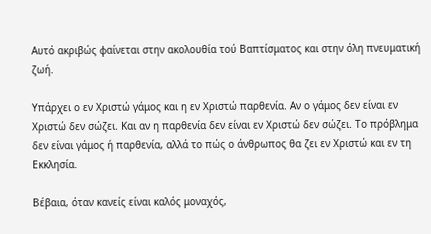Αυτό ακριβώς φαίνεται στην ακολουθία τού Βαπτίσματος και στην όλη πνευματική ζωή.

Υπάρχει ο εν Χριστώ γάμος και η εν Χριστώ παρθενία. Αν ο γάμος δεν είναι εν Χριστώ δεν σώζει. Και αν η παρθενία δεν είναι εν Χριστώ δεν σώζει. Το πρόβλημα δεν είναι γάμος ή παρθενία, αλλά το πώς ο άνθρωπος θα ζει εν Χριστώ και εν τη Εκκλησία.

Βέβαια, όταν κανείς είναι καλός μοναχός,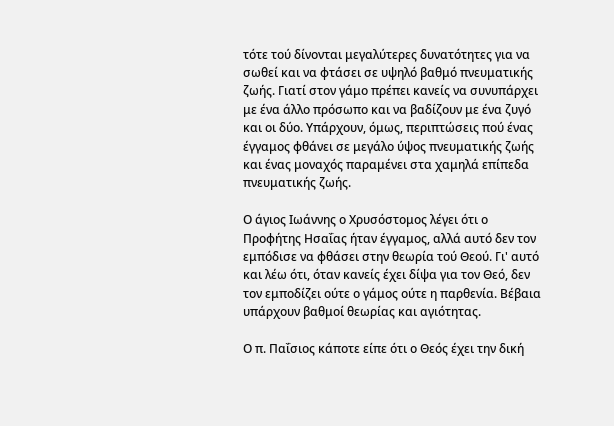τότε τού δίνονται μεγαλύτερες δυνατότητες για να σωθεί και να φτάσει σε υψηλό βαθμό πνευματικής ζωής. Γιατί στον γάμο πρέπει κανείς να συνυπάρχει με ένα άλλο πρόσωπο και να βαδίζουν με ένα ζυγό και οι δύο. Υπάρχουν, όμως, περιπτώσεις πού ένας έγγαμος φθάνει σε μεγάλο ύψος πνευματικής ζωής και ένας μοναχός παραμένει στα χαμηλά επίπεδα πνευματικής ζωής.

Ο άγιος Ιωάννης ο Χρυσόστομος λέγει ότι ο Προφήτης Ησαΐας ήταν έγγαμος, αλλά αυτό δεν τον εμπόδισε να φθάσει στην θεωρία τού Θεού. Γι' αυτό και λέω ότι, όταν κανείς έχει δίψα για τον Θεό, δεν τον εμποδίζει ούτε ο γάμος ούτε η παρθενία. Βέβαια υπάρχουν βαθμοί θεωρίας και αγιότητας.

Ο π. Παΐσιος κάποτε είπε ότι ο Θεός έχει την δική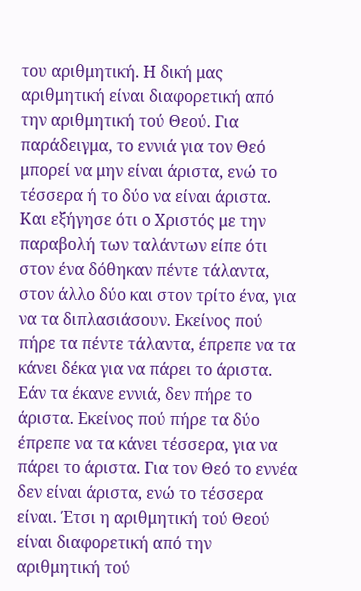του αριθμητική. Η δική μας αριθμητική είναι διαφορετική από την αριθμητική τού Θεού. Για παράδειγμα, το εννιά για τον Θεό μπορεί να μην είναι άριστα, ενώ το τέσσερα ή το δύο να είναι άριστα. Και εξήγησε ότι ο Χριστός με την παραβολή των ταλάντων είπε ότι στον ένα δόθηκαν πέντε τάλαντα, στον άλλο δύο και στον τρίτο ένα, για να τα διπλασιάσουν. Εκείνος πού πήρε τα πέντε τάλαντα, έπρεπε να τα κάνει δέκα για να πάρει το άριστα. Εάν τα έκανε εννιά, δεν πήρε το άριστα. Εκείνος πού πήρε τα δύο έπρεπε να τα κάνει τέσσερα, για να πάρει το άριστα. Για τον Θεό το εννέα δεν είναι άριστα, ενώ το τέσσερα είναι. Έτσι η αριθμητική τού Θεού είναι διαφορετική από την αριθμητική τού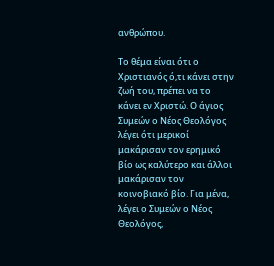ανθρώπου.

Το θέμα είναι ότι ο Χριστιανός ό,τι κάνει στην ζωή του, πρέπει να το κάνει εν Χριστώ. Ο άγιος Συμεών ο Νέος Θεολόγος λέγει ότι μερικοί μακάρισαν τον ερημικό βίο ως καλύτερο και άλλοι μακάρισαν τον κοινοβιακό βίο. Για μένα, λέγει ο Συμεών ο Νέος Θεολόγος,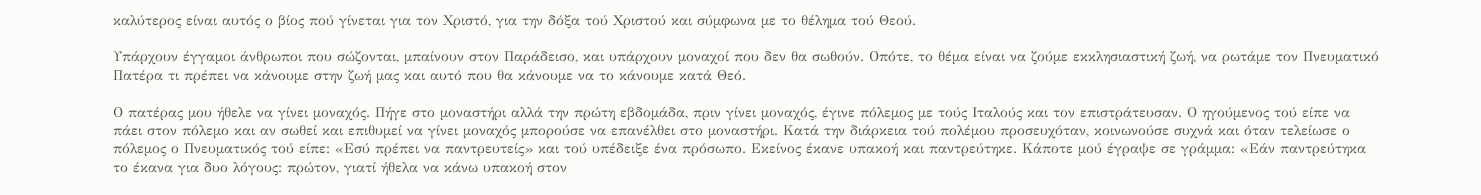καλύτερος είναι αυτός ο βίος πού γίνεται για τον Χριστό, για την δόξα τού Χριστού και σύμφωνα με το θέλημα τού Θεού.

Υπάρχουν έγγαμοι άνθρωποι που σώζονται, μπαίνουν στον Παράδεισο, και υπάρχουν μοναχοί που δεν θα σωθούν. Οπότε, το θέμα είναι να ζούμε εκκλησιαστική ζωή, να ρωτάμε τον Πνευματικό Πατέρα τι πρέπει να κάνουμε στην ζωή μας και αυτό που θα κάνουμε να το κάνουμε κατά Θεό.

Ο πατέρας μου ήθελε να γίνει μοναχός. Πήγε στο μοναστήρι αλλά την πρώτη εβδομάδα, πριν γίνει μοναχός, έγινε πόλεμος με τούς Ιταλούς και τον επιστράτευσαν. Ο ηγούμενος τού είπε να πάει στον πόλεμο και αν σωθεί και επιθυμεί να γίνει μοναχός μπορούσε να επανέλθει στο μοναστήρι. Κατά την διάρκεια τού πολέμου προσευχόταν, κοινωνούσε συχνά και όταν τελείωσε ο πόλεμος ο Πνευματικός τού είπε: «Εσύ πρέπει να παντρευτείς» και τού υπέδειξε ένα πρόσωπο. Εκείνος έκανε υπακοή και παντρεύτηκε. Κάποτε μού έγραψε σε γράμμα: «Εάν παντρεύτηκα το έκανα για δυο λόγους: πρώτον, γιατί ήθελα να κάνω υπακοή στον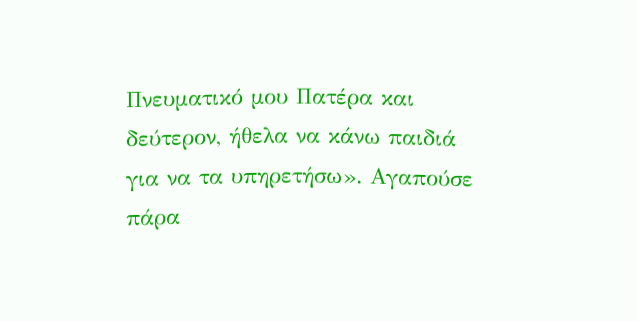Πνευματικό μου Πατέρα και δεύτερον, ήθελα να κάνω παιδιά για να τα υπηρετήσω». Αγαπούσε πάρα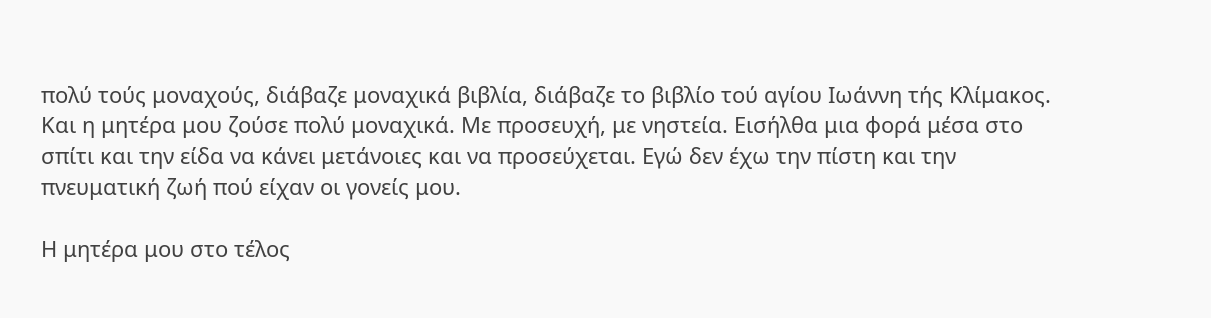πολύ τούς μοναχούς, διάβαζε μοναχικά βιβλία, διάβαζε το βιβλίο τού αγίου Ιωάννη τής Κλίμακος. Και η μητέρα μου ζούσε πολύ μοναχικά. Με προσευχή, με νηστεία. Εισήλθα μια φορά μέσα στο σπίτι και την είδα να κάνει μετάνοιες και να προσεύχεται. Εγώ δεν έχω την πίστη και την πνευματική ζωή πού είχαν οι γονείς μου.

Η μητέρα μου στο τέλος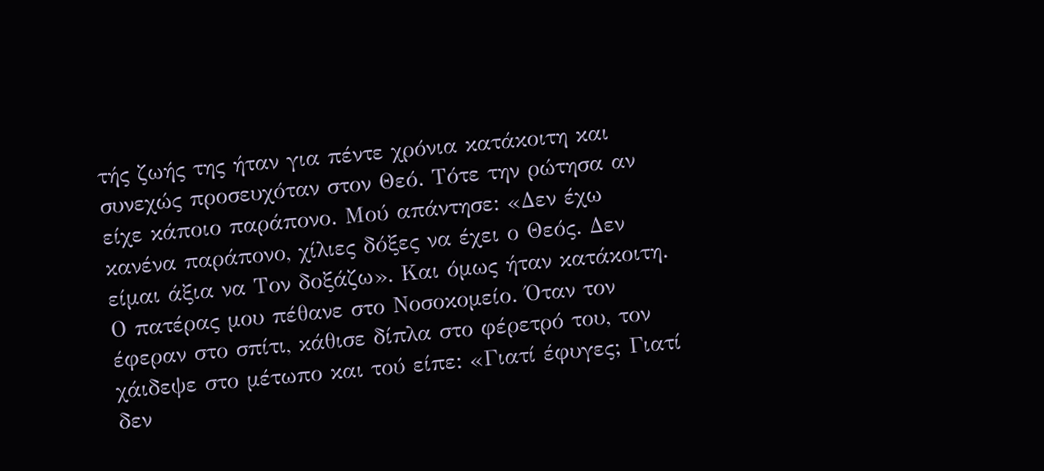τής ζωής της ήταν για πέντε χρόνια κατάκοιτη και συνεχώς προσευχόταν στον Θεό. Τότε την ρώτησα αν είχε κάποιο παράπονο. Μού απάντησε: «Δεν έχω κανένα παράπονο, χίλιες δόξες να έχει ο Θεός. Δεν είμαι άξια να Τον δοξάζω». Και όμως ήταν κατάκοιτη. Ο πατέρας μου πέθανε στο Νοσοκομείο. Όταν τον έφεραν στο σπίτι, κάθισε δίπλα στο φέρετρό του, τον χάιδεψε στο μέτωπο και τού είπε: «Γιατί έφυγες; Γιατί δεν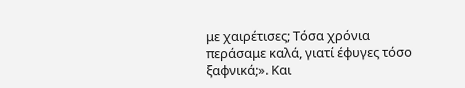με χαιρέτισες; Τόσα χρόνια περάσαμε καλά, γιατί έφυγες τόσο ξαφνικά;». Και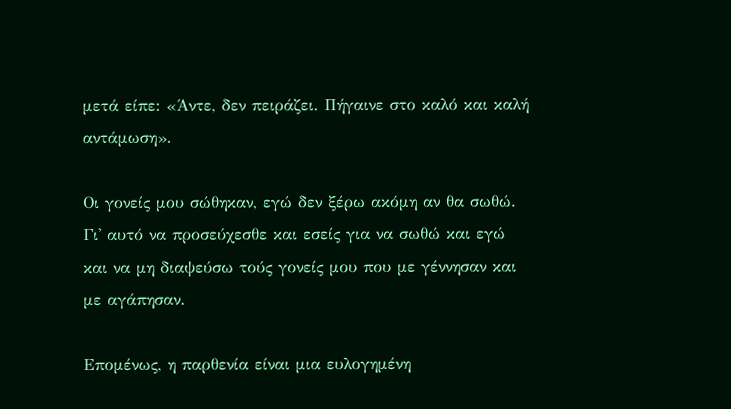μετά είπε: «Άντε, δεν πειράζει. Πήγαινε στο καλό και καλή αντάμωση».

Οι γονείς μου σώθηκαν, εγώ δεν ξέρω ακόμη αν θα σωθώ. Γι' αυτό να προσεύχεσθε και εσείς για να σωθώ και εγώ και να μη διαψεύσω τούς γονείς μου που με γέννησαν και με αγάπησαν.

Επομένως, η παρθενία είναι μια ευλογημένη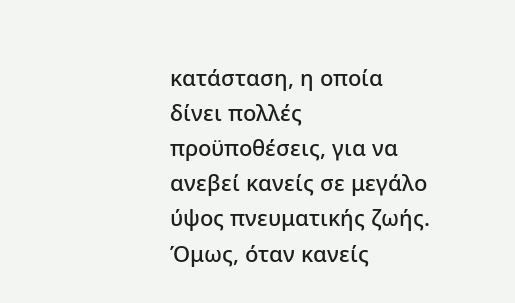κατάσταση, η οποία δίνει πολλές προϋποθέσεις, για να ανεβεί κανείς σε μεγάλο ύψος πνευματικής ζωής. Όμως, όταν κανείς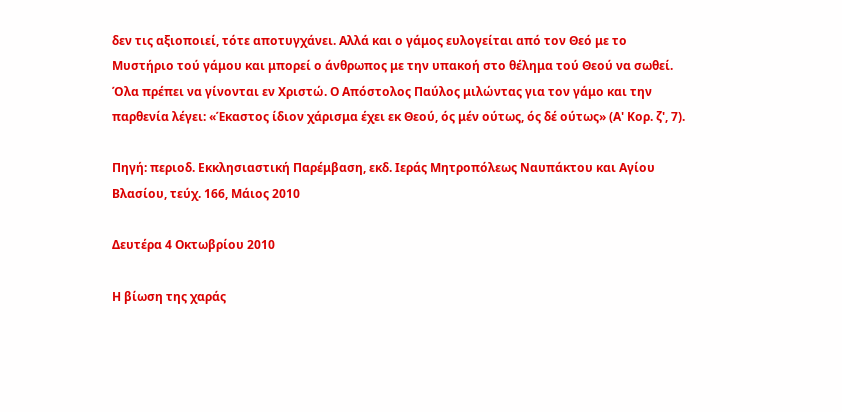δεν τις αξιοποιεί, τότε αποτυγχάνει. Αλλά και ο γάμος ευλογείται από τον Θεό με το Μυστήριο τού γάμου και μπορεί ο άνθρωπος με την υπακοή στο θέλημα τού Θεού να σωθεί. Όλα πρέπει να γίνονται εν Χριστώ. Ο Απόστολος Παύλος μιλώντας για τον γάμο και την παρθενία λέγει: «Έκαστος ίδιον χάρισμα έχει εκ Θεού, ός μέν ούτως, ός δέ ούτως» (Α' Κορ. ζ', 7).

Πηγή: περιοδ. Εκκλησιαστική Παρέμβαση, εκδ. Ιεράς Μητροπόλεως Ναυπάκτου και Αγίου Βλασίου, τεύχ. 166, Μάιος 2010

Δευτέρα 4 Οκτωβρίου 2010

Η βίωση της χαράς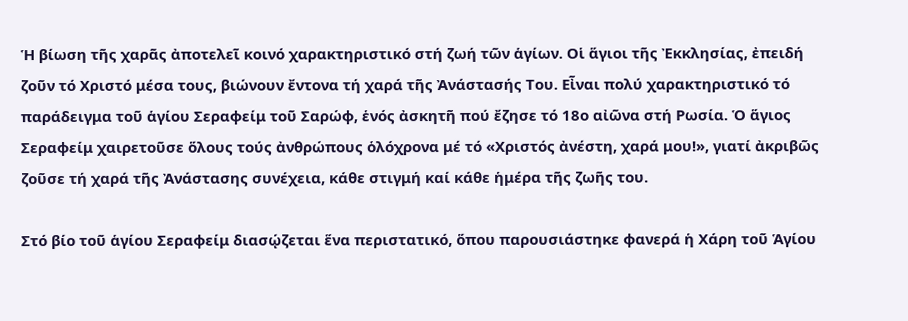Ἡ βίωση τῆς χαρᾶς ἀποτελεῖ κοινό χαρακτηριστικό στή ζωή τῶν ἁγίων. Οἱ ἅγιοι τῆς Ἐκκλησίας, ἐπειδή ζοῦν τό Χριστό μέσα τους, βιώνουν ἔντονα τή χαρά τῆς Ἀνάστασής Του. Εἶναι πολύ χαρακτηριστικό τό παράδειγμα τοῦ ἁγίου Σεραφείμ τοῦ Σαρώφ, ἑνός ἀσκητῆ πού ἔζησε τό 18ο αἰῶνα στή Ρωσία. Ὁ ἅγιος Σεραφείμ χαιρετοῦσε ὅλους τούς ἀνθρώπους ὁλόχρονα μέ τό «Χριστός ἀνέστη, χαρά μου!», γιατί ἀκριβῶς ζοῦσε τή χαρά τῆς Ἀνάστασης συνέχεια, κάθε στιγμή καί κάθε ἡμέρα τῆς ζωῆς του.

Στό βίο τοῦ ἁγίου Σεραφείμ διασῴζεται ἕνα περιστατικό, ὅπου παρουσιάστηκε φανερά ἡ Χάρη τοῦ Ἁγίου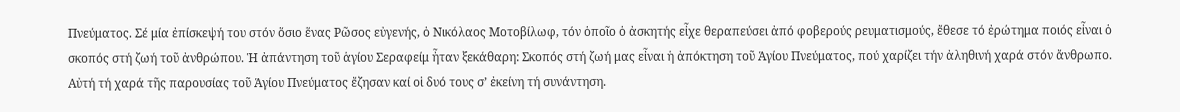Πνεύματος. Σέ μία ἐπίσκεψή του στόν ὅσιο ἕνας Ρῶσος εὐγενής, ὁ Νικόλαος Μοτοβίλωφ, τόν ὁποῖο ὁ ἀσκητής εἶχε θεραπεύσει ἀπό φοβερούς ρευματισμούς, ἔθεσε τό ἐρώτημα ποιός εἶναι ὁ σκοπός στή ζωή τοῦ ἀνθρώπου. Ἡ ἀπάντηση τοῦ ἁγίου Σεραφείμ ἦταν ξεκάθαρη: Σκοπός στή ζωή μας εἶναι ἡ ἀπόκτηση τοῦ Ἁγίου Πνεύματος, πού χαρίζει τήν ἀληθινή χαρά στόν ἄνθρωπο. Αὐτή τή χαρά τῆς παρουσίας τοῦ Ἁγίου Πνεύματος ἔζησαν καί οἱ δυό τους σ’ ἐκείνη τή συνάντηση.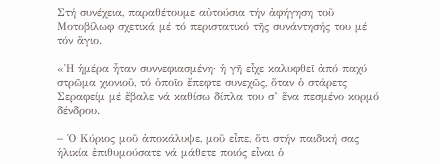Στή συνέχεια, παραθέτουμε αὐτούσια τήν ἀφήγηση τοῦ Μοτοβίλωφ σχετικά μέ τό περιστατικό τῆς συνάντησής του μέ τόν ἅγιο.

«Ἡ ἡμέρα ἦταν συννεφιασμένη· ἡ γῆ εἶχε καλυφθεῖ ἀπό παχύ στρῶμα χιονιοῦ, τό ὁποῖο ἔπεφτε συνεχῶς, ὅταν ὁ στάρετς Σεραφείμ μέ ἔβαλε νά καθίσω δίπλα του σ’ ἕνα πεσμένο κορμό δένδρου.

− Ὁ Κύριος μοῦ ἀποκάλυψε, μοῦ εἶπε, ὅτι στήν παιδική σας ἡλικία ἐπιθυμούσατε νά μάθετε ποιός εἶναι ὁ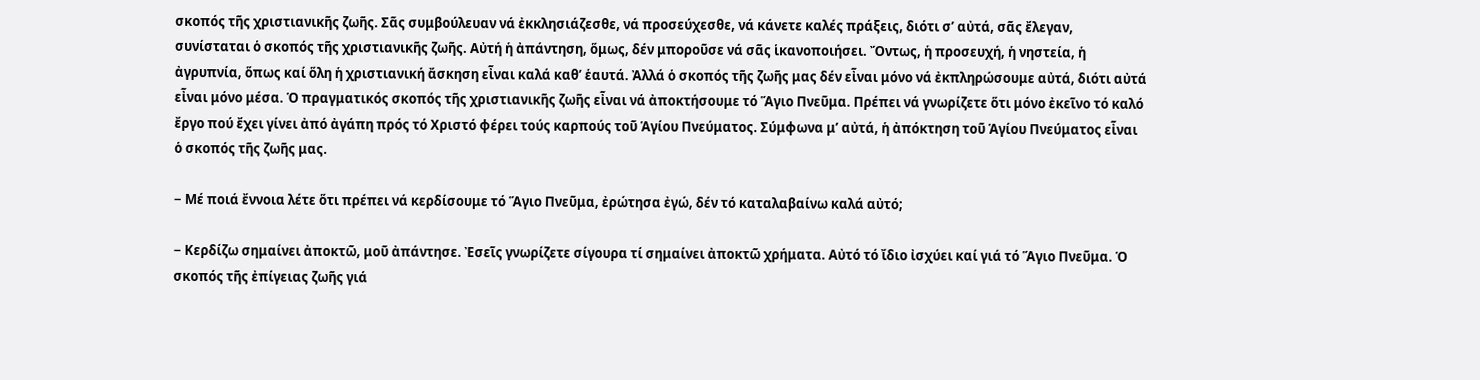σκοπός τῆς χριστιανικῆς ζωῆς. Σᾶς συμβούλευαν νά ἐκκλησιάζεσθε, νά προσεύχεσθε, νά κάνετε καλές πράξεις, διότι σ’ αὐτά, σᾶς ἔλεγαν, συνίσταται ὁ σκοπός τῆς χριστιανικῆς ζωῆς. Αὐτή ἡ ἀπάντηση, ὅμως, δέν μποροῦσε νά σᾶς ἱκανοποιήσει. Ὄντως, ἡ προσευχή, ἡ νηστεία, ἡ ἀγρυπνία, ὅπως καί ὅλη ἡ χριστιανική ἄσκηση εἶναι καλά καθ’ ἑαυτά. Ἀλλά ὁ σκοπός τῆς ζωῆς μας δέν εἶναι μόνο νά ἐκπληρώσουμε αὐτά, διότι αὐτά εἶναι μόνο μέσα. Ὁ πραγματικός σκοπός τῆς χριστιανικῆς ζωῆς εἶναι νά ἀποκτήσουμε τό Ἅγιο Πνεῦμα. Πρέπει νά γνωρίζετε ὅτι μόνο ἐκεῖνο τό καλό ἔργο πού ἔχει γίνει ἀπό ἀγάπη πρός τό Χριστό φέρει τούς καρπούς τοῦ Ἁγίου Πνεύματος. Σύμφωνα μ’ αὐτά, ἡ ἀπόκτηση τοῦ Ἁγίου Πνεύματος εἶναι ὁ σκοπός τῆς ζωῆς μας.

− Μέ ποιά ἔννοια λέτε ὅτι πρέπει νά κερδίσουμε τό Ἅγιο Πνεῦμα, ἐρώτησα ἐγώ, δέν τό καταλαβαίνω καλά αὐτό;

− Κερδίζω σημαίνει ἀποκτῶ, μοῦ ἀπάντησε. Ἐσεῖς γνωρίζετε σίγουρα τί σημαίνει ἀποκτῶ χρήματα. Αὐτό τό ἴδιο ἰσχύει καί γιά τό Ἅγιο Πνεῦμα. Ὁ σκοπός τῆς ἐπίγειας ζωῆς γιά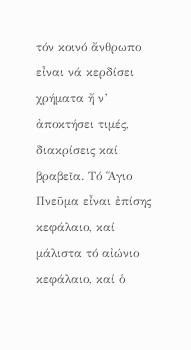τόν κοινό ἄνθρωπο εἶναι νά κερδίσει χρήματα ἤ ν’ ἀποκτήσει τιμές, διακρίσεις καί βραβεῖα. Τό Ἅγιο Πνεῦμα εἶναι ἐπίσης κεφάλαιο, καί μάλιστα τό αἰώνιο κεφάλαιο, καί ὁ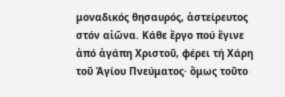μοναδικός θησαυρός, ἀστείρευτος στόν αἰῶνα. Κάθε ἔργο πού ἔγινε ἀπό ἀγάπη Χριστοῦ, φέρει τή Χάρη τοῦ Ἁγίου Πνεύματος· ὅμως τοῦτο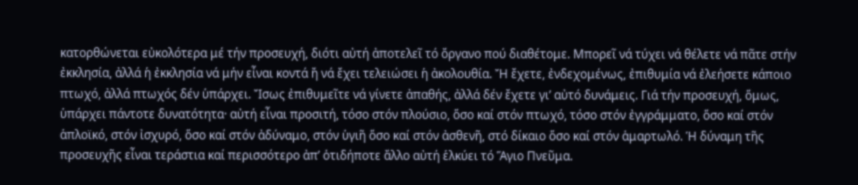κατορθώνεται εὐκολότερα μέ τήν προσευχή, διότι αὐτή ἀποτελεῖ τό ὄργανο πού διαθέτομε. Μπορεῖ νά τύχει νά θέλετε νά πᾶτε στήν ἐκκλησία, ἀλλά ἡ ἐκκλησία νά μήν εἶναι κοντά ἤ νά ἔχει τελειώσει ἡ ἀκολουθία. Ἤ ἔχετε, ἐνδεχομένως, ἐπιθυμία νά ἐλεήσετε κάποιο πτωχό, ἀλλά πτωχός δέν ὑπάρχει. Ἴσως ἐπιθυμεῖτε νά γίνετε ἀπαθής, ἀλλά δέν ἔχετε γι’ αὐτό δυνάμεις. Γιά τήν προσευχή, ὅμως, ὑπάρχει πάντοτε δυνατότητα· αὐτή εἶναι προσιτή, τόσο στόν πλούσιο, ὅσο καί στόν πτωχό, τόσο στόν ἐγγράμματο, ὅσο καί στόν ἁπλοϊκό, στόν ἰσχυρό, ὅσο καί στόν ἀδύναμο, στόν ὑγιῆ ὅσο καί στόν ἀσθενῆ, στό δίκαιο ὅσο καί στόν ἁμαρτωλό. Ἡ δύναμη τῆς προσευχῆς εἶναι τεράστια καί περισσότερο ἀπ’ ὁτιδήποτε ἄλλο αὐτή ἑλκύει τό Ἅγιο Πνεῦμα.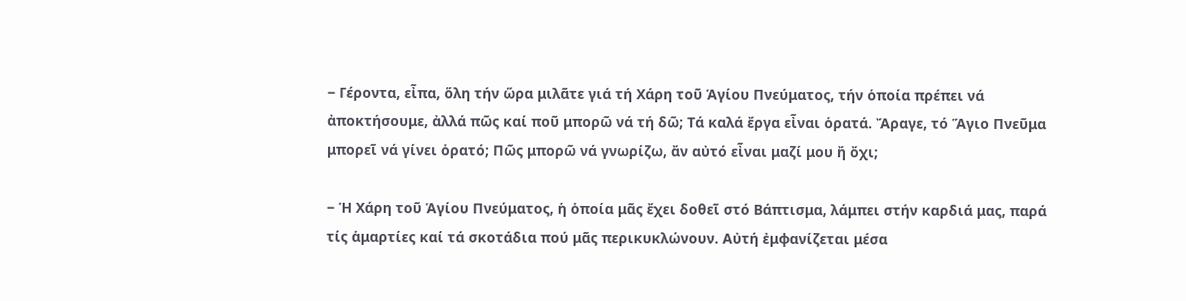− Γέροντα, εἶπα, ὅλη τήν ὥρα μιλᾶτε γιά τή Χάρη τοῦ Ἁγίου Πνεύματος, τήν ὁποία πρέπει νά ἀποκτήσουμε, ἀλλά πῶς καί ποῦ μπορῶ νά τή δῶ; Τά καλά ἔργα εἶναι ὁρατά. Ἄραγε, τό Ἅγιο Πνεῦμα μπορεῖ νά γίνει ὁρατό; Πῶς μπορῶ νά γνωρίζω, ἄν αὐτό εἶναι μαζί μου ἤ ὄχι;

− Ἡ Χάρη τοῦ Ἁγίου Πνεύματος, ἡ ὁποία μᾶς ἔχει δοθεῖ στό Βάπτισμα, λάμπει στήν καρδιά μας, παρά τίς ἁμαρτίες καί τά σκοτάδια πού μᾶς περικυκλώνουν. Αὐτή ἐμφανίζεται μέσα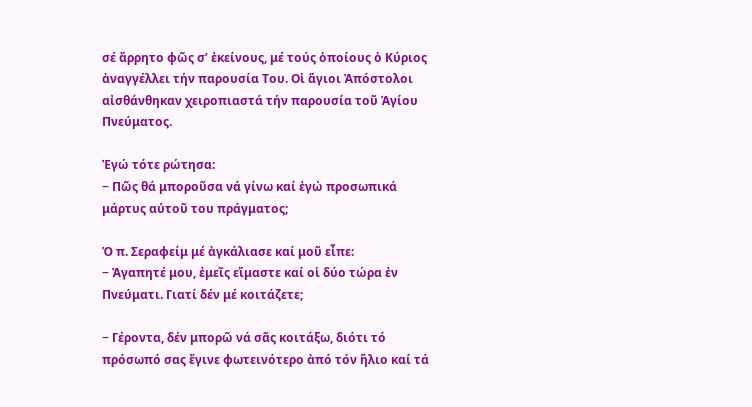σέ ἄρρητο φῶς σ’ ἐκείνους, μέ τούς ὁποίους ὁ Κύριος ἀναγγέλλει τήν παρουσία Του. Οἱ ἅγιοι Ἀπόστολοι αἰσθάνθηκαν χειροπιαστά τήν παρουσία τοῦ Ἁγίου Πνεύματος.

Ἐγώ τότε ρώτησα:
− Πῶς θά μποροῦσα νά γίνω καί ἐγώ προσωπικά μάρτυς αὐτοῦ του πράγματος;

Ὁ π. Σεραφείμ μέ ἀγκάλιασε καί μοῦ εἶπε:
− Ἀγαπητέ μου, ἐμεῖς εἴμαστε καί οἱ δύο τώρα ἐν Πνεύματι. Γιατί δέν μέ κοιτάζετε;

− Γέροντα, δέν μπορῶ νά σᾶς κοιτάξω, διότι τό πρόσωπό σας ἔγινε φωτεινότερο ἀπό τόν ἥλιο καί τά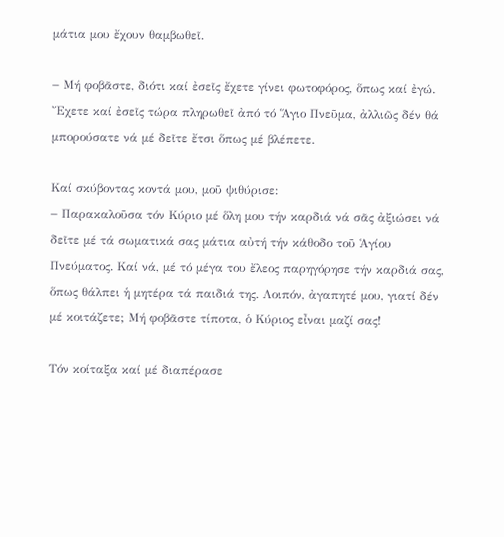μάτια μου ἔχουν θαμβωθεῖ.

− Μή φοβᾶστε, διότι καί ἐσεῖς ἔχετε γίνει φωτοφόρος, ὅπως καί ἐγώ. Ἔχετε καί ἐσεῖς τώρα πληρωθεῖ ἀπό τό Ἅγιο Πνεῦμα, ἀλλιῶς δέν θά μπορούσατε νά μέ δεῖτε ἔτσι ὅπως μέ βλέπετε.

Καί σκύβοντας κοντά μου, μοῦ ψιθύρισε:
− Παρακαλοῦσα τόν Κύριο μέ ὅλη μου τήν καρδιά νά σᾶς ἀξιώσει νά δεῖτε μέ τά σωματικά σας μάτια αὐτή τήν κάθοδο τοῦ Ἁγίου Πνεύματος. Καί νά, μέ τό μέγα του ἔλεος παρηγόρησε τήν καρδιά σας, ὅπως θάλπει ἡ μητέρα τά παιδιά της. Λοιπόν, ἀγαπητέ μου, γιατί δέν μέ κοιτάζετε; Μή φοβᾶστε τίποτα, ὁ Κύριος εἶναι μαζί σας!

Τόν κοίταξα καί μέ διαπέρασε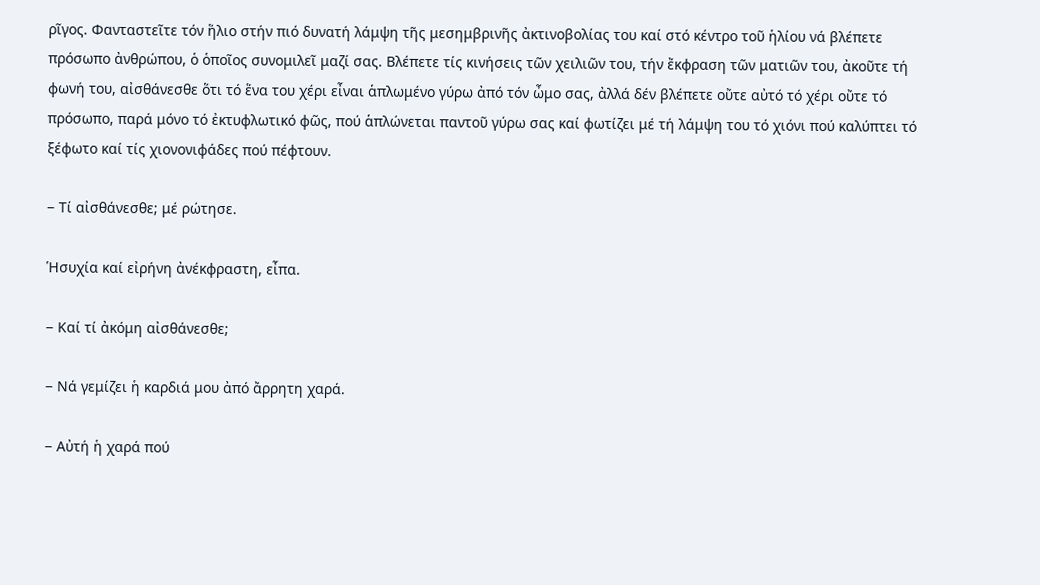ρῖγος. Φανταστεῖτε τόν ἥλιο στήν πιό δυνατή λάμψη τῆς μεσημβρινῆς ἀκτινοβολίας του καί στό κέντρο τοῦ ἡλίου νά βλέπετε πρόσωπο ἀνθρώπου, ὁ ὁποῖος συνομιλεῖ μαζί σας. Βλέπετε τίς κινήσεις τῶν χειλιῶν του, τήν ἔκφραση τῶν ματιῶν του, ἀκοῦτε τή φωνή του, αἰσθάνεσθε ὅτι τό ἕνα του χέρι εἶναι ἁπλωμένο γύρω ἀπό τόν ὦμο σας, ἀλλά δέν βλέπετε οὔτε αὐτό τό χέρι οὔτε τό πρόσωπο, παρά μόνο τό ἐκτυφλωτικό φῶς, πού ἁπλώνεται παντοῦ γύρω σας καί φωτίζει μέ τή λάμψη του τό χιόνι πού καλύπτει τό ξέφωτο καί τίς χιονονιφάδες πού πέφτουν.

− Τί αἰσθάνεσθε; μέ ρώτησε.

Ἡσυχία καί εἰρήνη ἀνέκφραστη, εἶπα.

− Καί τί ἀκόμη αἰσθάνεσθε;

− Νά γεμίζει ἡ καρδιά μου ἀπό ἄρρητη χαρά.

− Αὐτή ἡ χαρά πού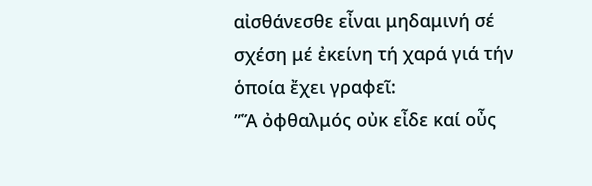αἰσθάνεσθε εἶναι μηδαμινή σέ σχέση μέ ἐκείνη τή χαρά γιά τήν ὁποία ἔχει γραφεῖ:
”Ἅ ὀφθαλμός οὐκ εἶδε καί οὖς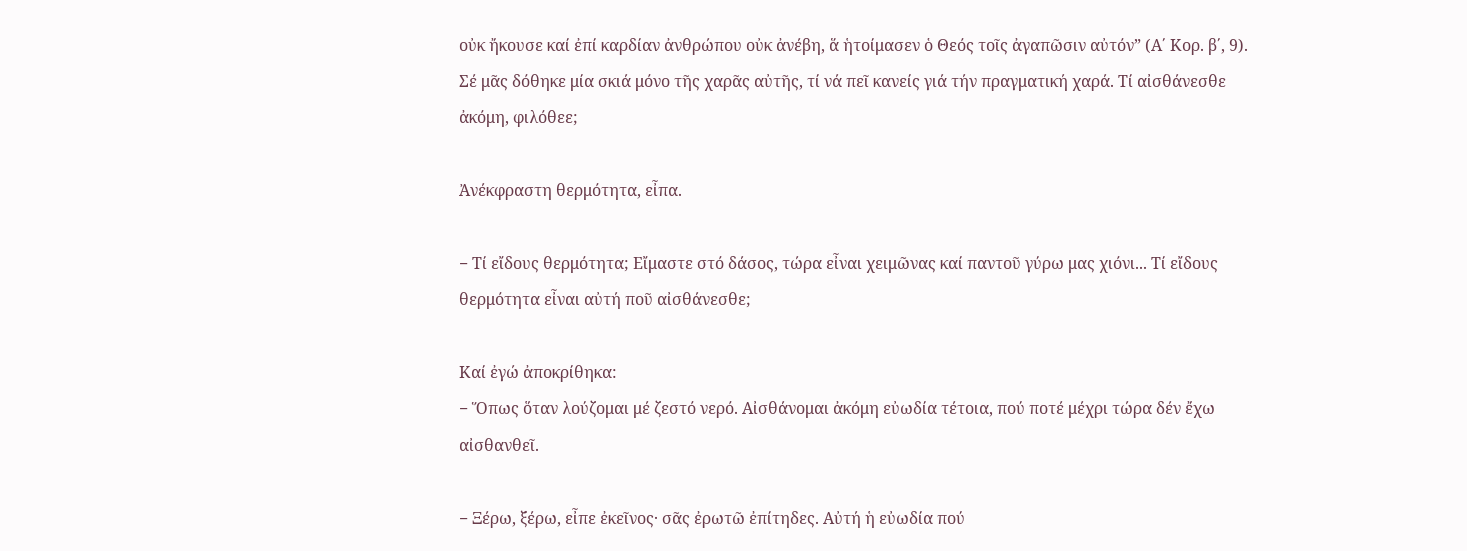οὐκ ἤκουσε καί ἐπί καρδίαν ἀνθρώπου οὐκ ἀνέβη, ἅ ἡτοίμασεν ὁ Θεός τοῖς ἀγαπῶσιν αὐτόν” (Α΄ Κορ. β΄, 9). Σέ μᾶς δόθηκε μία σκιά μόνο τῆς χαρᾶς αὐτῆς, τί νά πεῖ κανείς γιά τήν πραγματική χαρά. Τί αἰσθάνεσθε ἀκόμη, φιλόθεε;

Ἀνέκφραστη θερμότητα, εἶπα.

− Τί εἴδους θερμότητα; Εἴμαστε στό δάσος, τώρα εἶναι χειμῶνας καί παντοῦ γύρω μας χιόνι... Τί εἴδους θερμότητα εἶναι αὐτή ποῦ αἰσθάνεσθε;

Καί ἐγώ ἀποκρίθηκα:
− Ὅπως ὅταν λούζομαι μέ ζεστό νερό. Αἰσθάνομαι ἀκόμη εὐωδία τέτοια, πού ποτέ μέχρι τώρα δέν ἔχω αἰσθανθεῖ.

− Ξέρω, ξέρω, εἶπε ἐκεῖνος· σᾶς ἐρωτῶ ἐπίτηδες. Αὐτή ἡ εὐωδία πού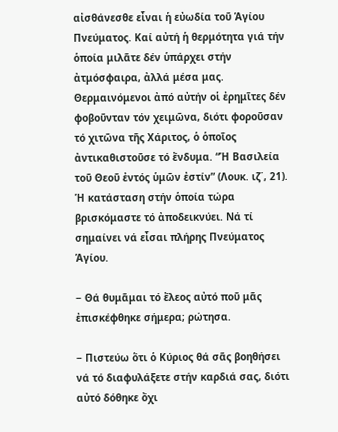αἰσθάνεσθε εἶναι ἡ εὐωδία τοῦ Ἁγίου Πνεύματος. Καί αὐτή ἡ θερμότητα γιά τήν ὁποία μιλᾶτε δέν ὑπάρχει στήν ἀτμόσφαιρα, ἀλλά μέσα μας. Θερμαινόμενοι ἀπό αὐτήν οἱ ἐρημῖτες δέν φοβοῦνταν τόν χειμῶνα, διότι φοροῦσαν τό χιτῶνα τῆς Χάριτος, ὁ ὁποῖος ἀντικαθιστοῦσε τό ἔνδυμα. “Ἡ Βασιλεία τοῦ Θεοῦ ἐντός ὑμῶν ἐστίν” (Λουκ. ιζ΄, 21). Ἡ κατάσταση στήν ὁποία τώρα βρισκόμαστε τό ἀποδεικνύει. Νά τί σημαίνει νά εἶσαι πλήρης Πνεύματος Ἁγίου.

− Θά θυμᾶμαι τό ἔλεος αὐτό ποῦ μᾶς ἐπισκέφθηκε σήμερα; ρώτησα.

− Πιστεύω ὅτι ὁ Κύριος θά σᾶς βοηθήσει νά τό διαφυλάξετε στήν καρδιά σας, διότι αὐτό δόθηκε ὄχι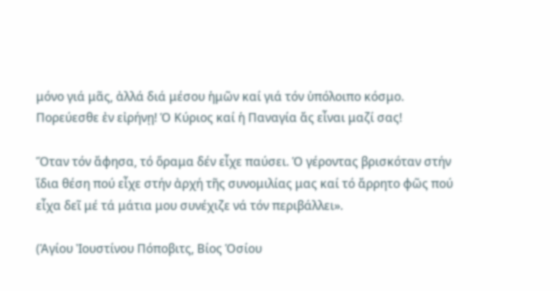μόνο γιά μᾶς, ἀλλά διά μέσου ἡμῶν καί γιά τόν ὑπόλοιπο κόσμο. Πορεύεσθε ἐν εἰρήνῃ! Ὁ Κύριος καί ἡ Παναγία ἄς εἶναι μαζί σας!

Ὅταν τόν ἄφησα, τό ὅραμα δέν εἶχε παύσει. Ὁ γέροντας βρισκόταν στήν ἴδια θέση πού εἶχε στήν ἀρχή τῆς συνομιλίας μας καί τό ἄρρητο φῶς πού εἶχα δεῖ μέ τά μάτια μου συνέχιζε νά τόν περιβάλλει».

(Ἁγίου Ἰουστίνου Πόποβιτς, Βίος Ὁσίου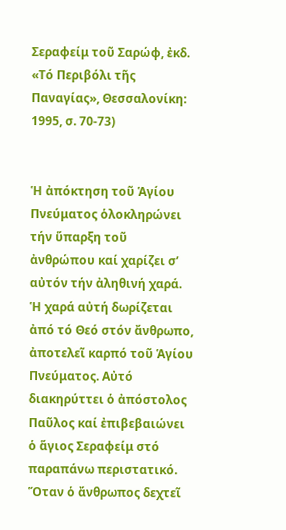Σεραφείμ τοῦ Σαρώφ, ἐκδ. «Τό Περιβόλι τῆς Παναγίας», Θεσσαλονίκη: 1995, σ. 70-73)


Ἡ ἀπόκτηση τοῦ Ἁγίου Πνεύματος ὁλοκληρώνει τήν ὕπαρξη τοῦ ἀνθρώπου καί χαρίζει σ’ αὐτόν τήν ἀληθινή χαρά. Ἡ χαρά αὐτή δωρίζεται ἀπό τό Θεό στόν ἄνθρωπο, ἀποτελεῖ καρπό τοῦ Ἁγίου Πνεύματος. Αὐτό διακηρύττει ὁ ἀπόστολος Παῦλος καί ἐπιβεβαιώνει ὁ ἅγιος Σεραφείμ στό παραπάνω περιστατικό. Ὅταν ὁ ἄνθρωπος δεχτεῖ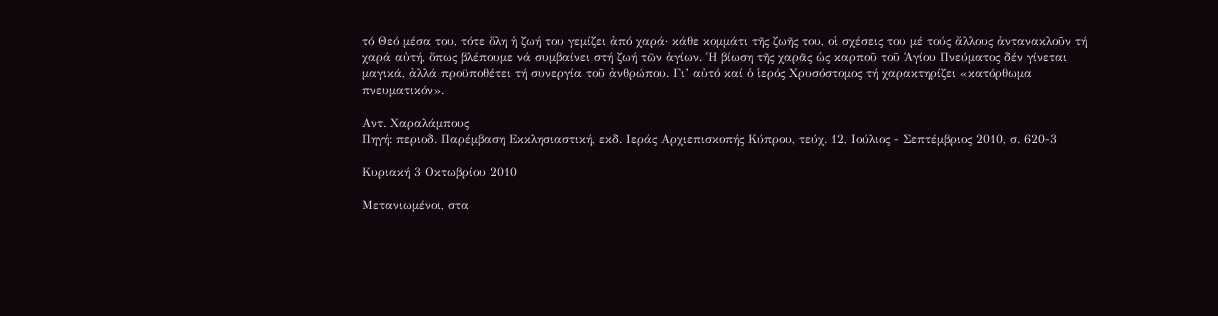τό Θεό μέσα του, τότε ὅλη ἡ ζωή του γεμίζει ἀπό χαρά· κάθε κομμάτι τῆς ζωῆς του, οἱ σχέσεις του μέ τούς ἄλλους ἀντανακλοῦν τή χαρά αὐτή, ὅπως βλέπουμε νά συμβαίνει στή ζωή τῶν ἁγίων. Ἡ βίωση τῆς χαρᾶς ὡς καρποῦ τοῦ Ἁγίου Πνεύματος δέν γίνεται μαγικά, ἀλλά προϋποθέτει τή συνεργία τοῦ ἀνθρώπου. Γι’ αὐτό καί ὁ ἱερός Χρυσόστομος τή χαρακτηρίζει «κατόρθωμα πνευματικόν».

Αντ. Χαραλάμπους
Πηγή: περιοδ. Παρέμβαση Εκκλησιαστική, εκδ. Ιεράς Αρχιεπισκοπής Κύπρου, τεύχ. 12, Ιούλιος - Σεπτέμβριος 2010, σ. 620-3

Κυριακή 3 Οκτωβρίου 2010

Μετανιωμένοι, στα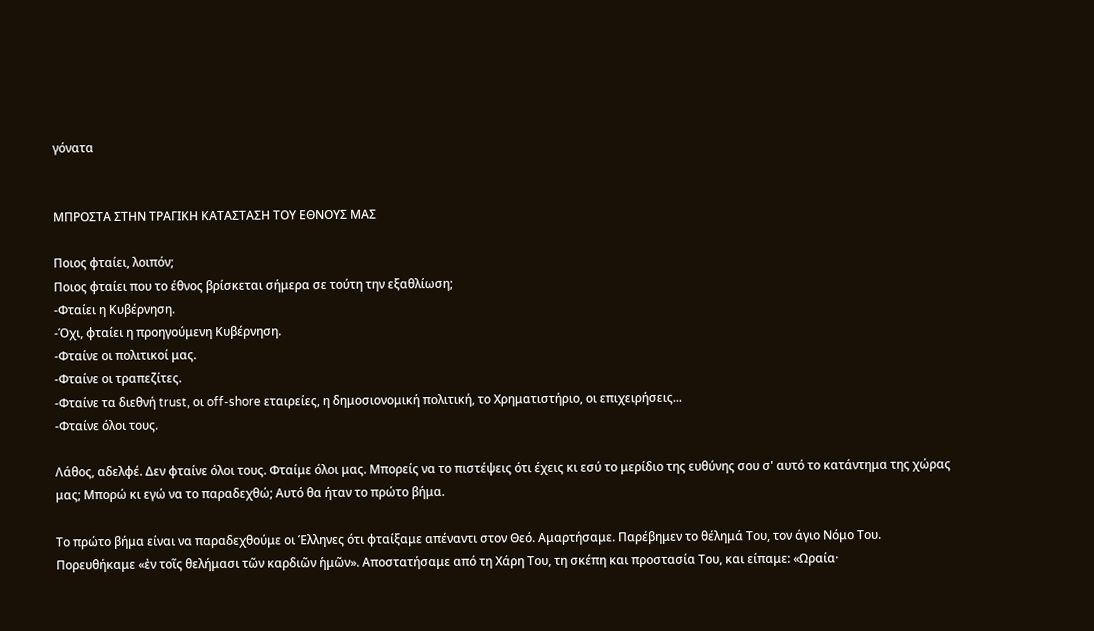γόνατα


ΜΠΡΟΣΤΑ ΣΤΗΝ ΤΡΑΓΙΚΗ ΚΑΤΑΣΤΑΣΗ ΤΟΥ ΕΘΝΟΥΣ ΜΑΣ

Ποιος φταίει, λοιπόν;
Ποιος φταίει που το έθνος βρίσκεται σήμερα σε τούτη την εξαθλίωση;
-Φταίει η Κυβέρνηση.
-Όχι, φταίει η προηγούμενη Κυβέρνηση.
-Φταίνε οι πολιτικοί μας.
-Φταίνε οι τραπεζίτες.
-Φταίνε τα διεθνή trust, οι off-shore εταιρείες, η δημοσιονομική πολιτική, το Χρηματιστήριο, οι επιχειρήσεις...
-Φταίνε όλοι τους.

Λάθος, αδελφέ. Δεν φταίνε όλοι τους. Φταίμε όλοι μας. Μπορείς να το πιστέψεις ότι έχεις κι εσύ το μερίδιο της ευθύνης σου σ' αυτό το κατάντημα της χώρας μας; Μπορώ κι εγώ να το παραδεχθώ; Αυτό θα ήταν το πρώτο βήμα.

Το πρώτο βήμα είναι να παραδεχθούμε οι Έλληνες ότι φταίξαμε απέναντι στον Θεό. Αμαρτήσαμε. Παρέβημεν το θέλημά Του, τον άγιο Νόμο Του. Πορευθήκαμε «ἐν τοῖς θελήμασι τῶν καρδιῶν ἡμῶν». Αποστατήσαμε από τη Χάρη Του, τη σκέπη και προστασία Του, και είπαμε: «Ωραία·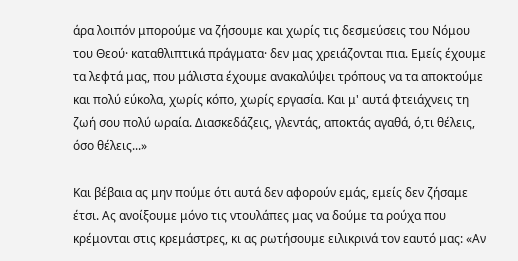άρα λοιπόν μπορούμε να ζήσουμε και χωρίς τις δεσμεύσεις του Νόμου του Θεού· καταθλιπτικά πράγματα· δεν μας χρειάζονται πια. Εμείς έχουμε τα λεφτά μας, που μάλιστα έχουμε ανακαλύψει τρόπους να τα αποκτούμε και πολύ εύκολα, χωρίς κόπο, χωρίς εργασία. Και μ' αυτά φτειάχνεις τη ζωή σου πολύ ωραία. Διασκεδάζεις, γλεντάς, αποκτάς αγαθά, ό,τι θέλεις, όσο θέλεις...»

Και βέβαια ας μην πούμε ότι αυτά δεν αφορούν εμάς, εμείς δεν ζήσαμε έτσι. Ας ανοίξουμε μόνο τις ντουλάπες μας να δούμε τα ρούχα που κρέμονται στις κρεμάστρες, κι ας ρωτήσουμε ειλικρινά τον εαυτό μας: «Αν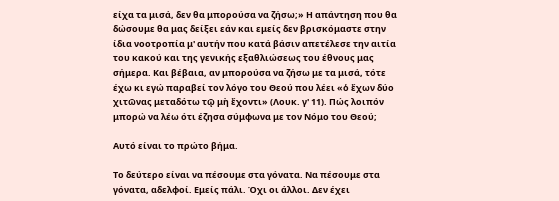είχα τα μισά, δεν θα μπορούσα να ζήσω;» Η απάντηση που θα δώσουμε θα μας δείξει εάν και εμείς δεν βρισκόμαστε στην ίδια νοοτροπία μ' αυτήν που κατά βάσιν απετέλεσε την αιτία του κακού και της γενικής εξαθλιώσεως του έθνους μας σήμερα. Και βέβαια, αν μπορούσα να ζήσω με τα μισά, τότε έχω κι εγώ παραβεί τον λόγο του Θεού που λέει «ὁ ἔχων δύο χιτῶνας μεταδότω τῷ μὴ ἔχοντι» (Λουκ. γ' 11). Πώς λοιπόν μπορώ να λέω ότι έζησα σύμφωνα με τον Νόμο του Θεού;

Αυτό είναι το πρώτο βήμα.

Το δεύτερο είναι να πέσουμε στα γόνατα. Να πέσουμε στα γόνατα, αδελφοί. Εμείς πάλι. Όχι οι άλλοι. Δεν έχει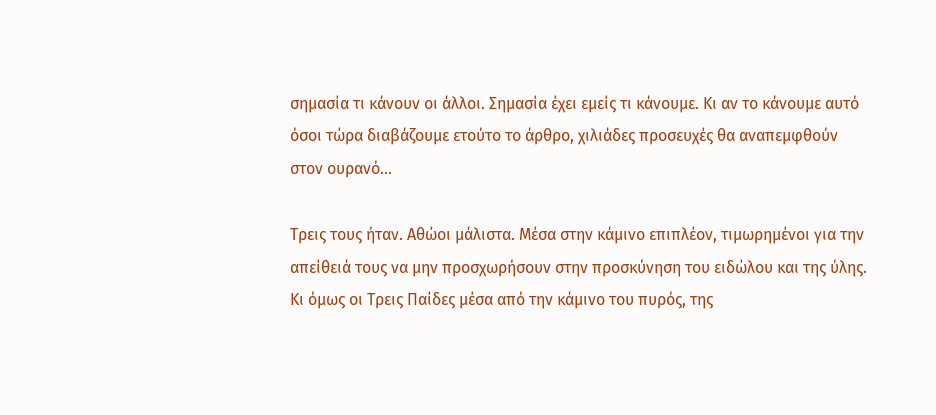σημασία τι κάνουν οι άλλοι. Σημασία έχει εμείς τι κάνουμε. Κι αν το κάνουμε αυτό όσοι τώρα διαβάζουμε ετούτο το άρθρο, χιλιάδες προσευχές θα αναπεμφθούν στον ουρανό...

Τρεις τους ήταν. Αθώοι μάλιστα. Μέσα στην κάμινο επιπλέον, τιμωρημένοι για την απείθειά τους να μην προσχωρήσουν στην προσκύνηση του ειδώλου και της ύλης. Κι όμως οι Τρεις Παίδες μέσα από την κάμινο του πυρός, της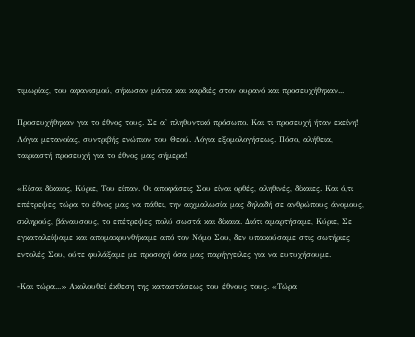τιμωρίας, του αφανισμού, σήκωσαν μάτια και καρδιές στον ουρανό και προσευχήθηκαν...

Προσευχήθηκαν για το έθνος τους. Σε α' πληθυντικό πρόσωπο. Και τι προσευχή ήταν εκείνη! Λόγια μετανοίας, συντριβής ενώπιον του Θεού. Λόγια εξομολογήσεως. Πόσο, αλήθεια, ταιριαστή προσευχή για το έθνος μας σήμερα!

«Είσαι δίκαιος, Κύριε, Του είπαν. Οι αποφάσεις Σου είναι ορθές, αληθινές, δίκαιες. Και ό,τι επέτρεψες τώρα το έθνος μας να πάθει, την αιχμαλωσία μας δηλαδή σε ανθρώπους άνομους, σκληρούς, βάναυσους, το επέτρεψες πολύ σωστά και δίκαια. Διότι αμαρτήσαμε, Κύριε, Σε εγκαταλείψαμε και απομακρυνθήκαμε από τον Νόμο Σου, δεν υπακούσαμε στις σωτήριες εντολές Σου, ούτε φυλάξαμε με προσοχή όσα μας παρήγγειλες για να ευτυχήσουμε.

-Και τώρα...» Ακολουθεί έκθεση της καταστάσεως του έθνους τους. «Τώρα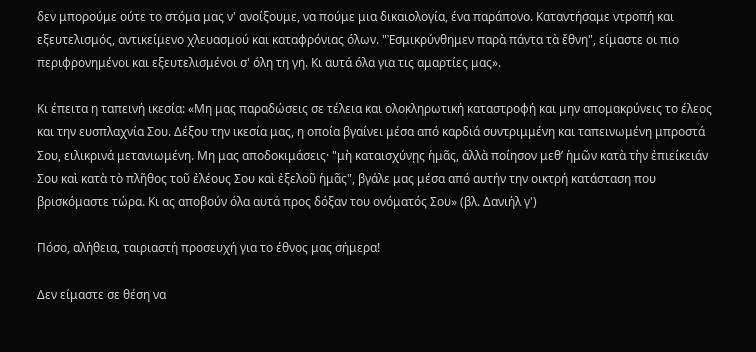δεν μπορούμε ούτε το στόμα μας ν' ανοίξουμε, να πούμε μια δικαιολογία, ένα παράπονο. Καταντήσαμε ντροπή και εξευτελισμός, αντικείμενο χλευασμού και καταφρόνιας όλων. "Ἐσμικρύνθημεν παρὰ πάντα τὰ ἔθνη", είμαστε οι πιο περιφρονημένοι και εξευτελισμένοι σ' όλη τη γη. Κι αυτά όλα για τις αμαρτίες μας».

Κι έπειτα η ταπεινή ικεσία: «Μη μας παραδώσεις σε τέλεια και ολοκληρωτική καταστροφή και μην απομακρύνεις το έλεος και την ευσπλαχνία Σου. Δέξου την ικεσία μας, η οποία βγαίνει μέσα από καρδιά συντριμμένη και ταπεινωμένη μπροστά Σου, ειλικρινά μετανιωμένη. Μη μας αποδοκιμάσεις· "μὴ καταισχύνῃς ἡμᾶς, ἀλλὰ ποίησον μεθ’ ἡμῶν κατὰ τὴν ἐπιείκειάν Σου καὶ κατὰ τὸ πλῆθος τοῦ ἐλέους Σου καὶ ἐξελοῦ ἡμᾶς", βγάλε μας μέσα από αυτήν την οικτρή κατάσταση που βρισκόμαστε τώρα. Κι ας αποβούν όλα αυτά προς δόξαν του ονόματός Σου» (βλ. Δανιήλ γ')

Πόσο, αλήθεια, ταιριαστή προσευχή για το έθνος μας σήμερα!

Δεν είμαστε σε θέση να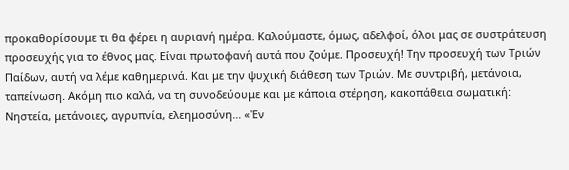προκαθορίσουμε τι θα φέρει η αυριανή ημέρα. Καλούμαστε, όμως, αδελφοί, όλοι μας σε συστράτευση προσευχής για το έθνος μας. Είναι πρωτοφανή αυτά που ζούμε. Προσευχή! Την προσευχή των Τριών Παίδων, αυτή να λέμε καθημερινά. Και με την ψυχική διάθεση των Τριών. Με συντριβή, μετάνοια, ταπείνωση. Ακόμη πιο καλά, να τη συνοδεύουμε και με κάποια στέρηση, κακοπάθεια σωματική: Νηστεία, μετάνοιες, αγρυπνία, ελεημοσύνη... «Ἐν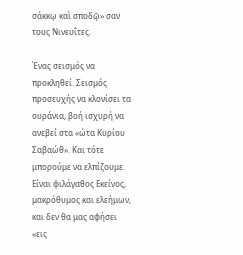σάκκῳ καὶ σποδῷ» σαν τους Νινευΐτες.

Ένας σεισμός να προκληθεί. Σεισμός προσευχής να κλονίσει τα ουράνια, βοή ισχυρή να ανεβεί στα «ώτα Κυρίου Σαβαώθ». Και τότε μπορούμε να ελπίζουμε. Είναι φιλάγαθος Εκείνος, μακρόθυμος και ελεήμων, και δεν θα μας αφήσει «εις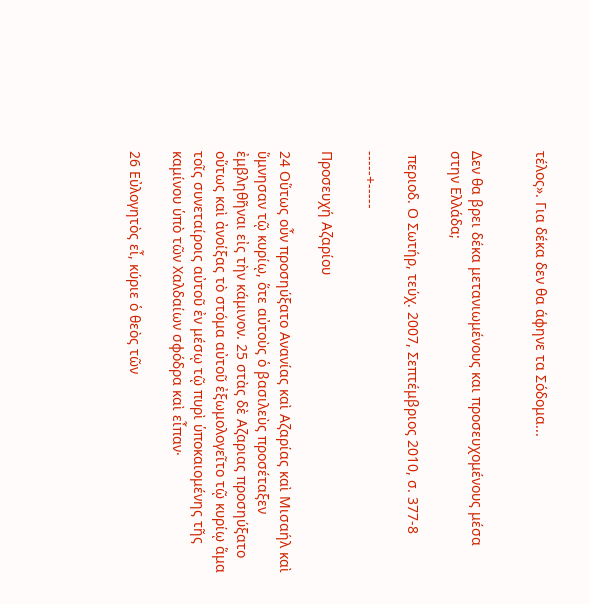τέλος». Για δέκα δεν θα άφηνε τα Σόδομα...


Δεν θα βρει δέκα μετανιωμένους και προσευχομένους μέσα στην Ελλάδα;

 περιοδ. Ο Σωτήρ, τεύχ. 2007, Σεπτέμβριος 2010, σ. 377-8

-----+-----

Προσευχή Αζαρίου

24 Οὕτως οὖν προσηύξατο Ανανίας καὶ Αζαρίας καὶ Μισαήλ καὶ ὕμνησαν τῷ κυρίῳ, ὅτε αὐτοὺς ὁ βασιλεὺς προσέταξεν ἐμβληθῆναι εἰς τὴν κάμινον. 25 στὰς δὲ Αζαριας προσηύξατο οὕτως καὶ ἀνοίξας τὸ στόμα αὐτοῦ ἐξωμολογεῖτο τῷ κυρίῳ ἅμα τοῖς συνεταίροις αὐτοῦ ἐν μέσῳ τῷ πυρὶ ὑποκαιομένης τῆς καμίνου ὑπὸ τῶν Χαλδαίων σφόδρα καὶ εἶπαν·

26 Εὐλογητὸς εἶ, κύριε ὁ θεὸς τῶν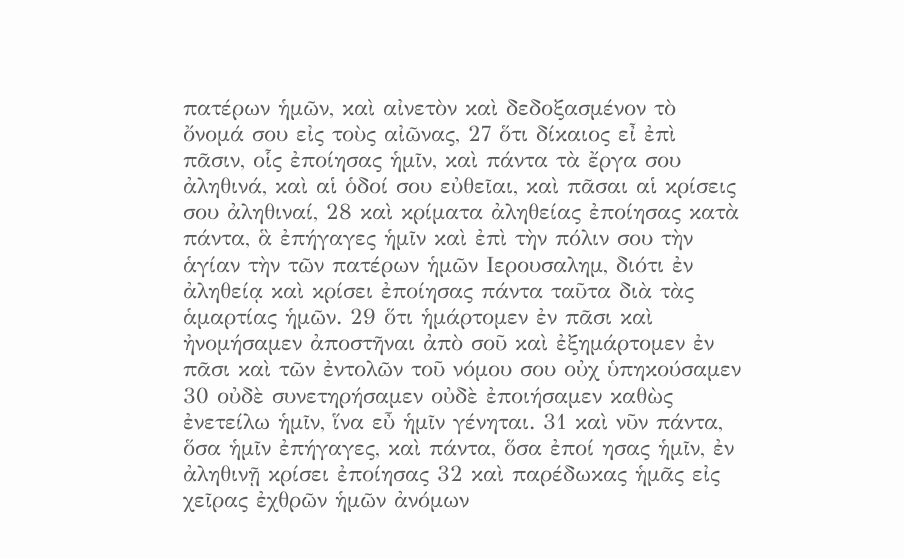πατέρων ἡμῶν, καὶ αἰνετὸν καὶ δεδοξασμένον τὸ ὄνομά σου εἰς τοὺς αἰῶνας, 27 ὅτι δίκαιος εἶ ἐπὶ πᾶσιν, οἷς ἐποίησας ἡμῖν, καὶ πάντα τὰ ἔργα σου ἀληθινά, καὶ αἱ ὁδοί σου εὐθεῖαι, καὶ πᾶσαι αἱ κρίσεις σου ἀληθιναί, 28 καὶ κρίματα ἀληθείας ἐποίησας κατὰ πάντα, ἃ ἐπήγαγες ἡμῖν καὶ ἐπὶ τὴν πόλιν σου τὴν ἁγίαν τὴν τῶν πατέρων ἡμῶν Ιερουσαλημ, διότι ἐν ἀληθείᾳ καὶ κρίσει ἐποίησας πάντα ταῦτα διὰ τὰς ἁμαρτίας ἡμῶν. 29 ὅτι ἡμάρτομεν ἐν πᾶσι καὶ ἠνομήσαμεν ἀποστῆναι ἀπὸ σοῦ καὶ ἐξημάρτομεν ἐν πᾶσι καὶ τῶν ἐντολῶν τοῦ νόμου σου οὐχ ὑπηκούσαμεν 30 οὐδὲ συνετηρήσαμεν οὐδὲ ἐποιήσαμεν καθὼς ἐνετείλω ἡμῖν, ἵνα εὖ ἡμῖν γένηται. 31 καὶ νῦν πάντα, ὅσα ἡμῖν ἐπήγαγες, καὶ πάντα, ὅσα ἐποί ησας ἡμῖν, ἐν ἀληθινῇ κρίσει ἐποίησας 32 καὶ παρέδωκας ἡμᾶς εἰς χεῖρας ἐχθρῶν ἡμῶν ἀνόμων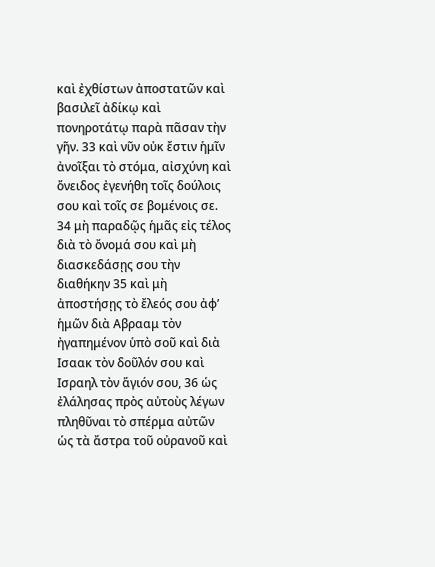καὶ ἐχθίστων ἀποστατῶν καὶ βασιλεῖ ἀδίκῳ καὶ πονηροτάτῳ παρὰ πᾶσαν τὴν γῆν. 33 καὶ νῦν οὐκ ἔστιν ἡμῖν ἀνοῖξαι τὸ στόμα, αἰσχύνη καὶ ὄνειδος ἐγενήθη τοῖς δούλοις σου καὶ τοῖς σε βομένοις σε. 34 μὴ παραδῷς ἡμᾶς εἰς τέλος διὰ τὸ ὄνομά σου καὶ μὴ διασκεδάσῃς σου τὴν διαθήκην 35 καὶ μὴ ἀποστήσῃς τὸ ἔλεός σου ἀφ’ ἡμῶν διὰ Αβρααμ τὸν ἠγαπημένον ὑπὸ σοῦ καὶ διὰ Ισαακ τὸν δοῦλόν σου καὶ Ισραηλ τὸν ἅγιόν σου, 36 ὡς ἐλάλησας πρὸς αὐτοὺς λέγων πληθῦναι τὸ σπέρμα αὐτῶν ὡς τὰ ἄστρα τοῦ οὐρανοῦ καὶ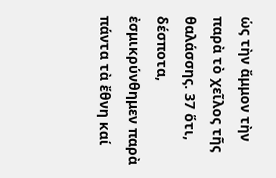ὡς τὴν ἄμμον τὴν παρὰ τὸ χεῖλος τῆς θαλάσσης. 37 ὅτι, δέσποτα, ἐσμικρύνθημεν παρὰ πάντα τὰ ἔθνη καί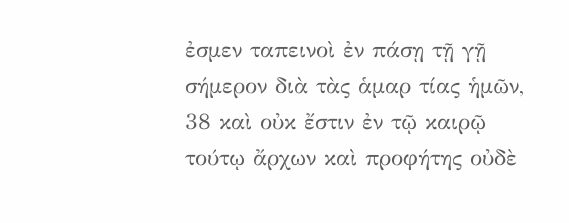ἐσμεν ταπεινοὶ ἐν πάσῃ τῇ γῇ σήμερον διὰ τὰς ἁμαρ τίας ἡμῶν, 38 καὶ οὐκ ἔστιν ἐν τῷ καιρῷ τούτῳ ἄρχων καὶ προφήτης οὐδὲ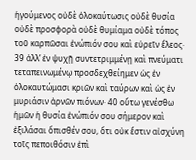ἡγούμενος οὐδὲ ὁλοκαύτωσις οὐδὲ θυσία οὐδὲ προσφορὰ οὐδὲ θυμίαμα οὐδὲ τόπος τοῦ καρπῶσαι ἐνώπιόν σου καὶ εὑρεῖν ἔλεος· 39 ἀλλ’ ἐν ψυχῇ συντετριμμένῃ καὶ πνεύματι τεταπεινωμένῳ προσδεχθείημεν ὡς ἐν ὁλοκαυτώμασι κριῶν καὶ ταύρων καὶ ὡς ἐν μυριάσιν ἀρνῶν πιόνων· 40 οὕτω γενέσθω ἡμῶν ἡ θυσία ἐνώπιόν σου σήμερον καὶ ἐξιλάσαι ὄπισθέν σου, ὅτι οὐκ ἔστιν αἰσχύνη τοῖς πεποιθόσιν ἐπὶ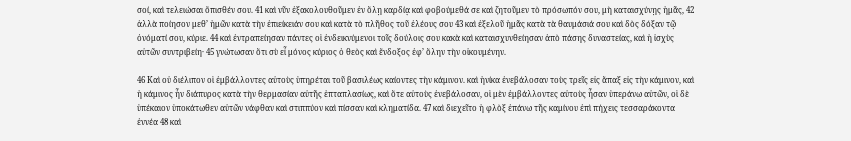σοί, καὶ τελειώσαι ὄπισθέν σου. 41 καὶ νῦν ἐξακολουθοῦμεν ἐν ὅλῃ καρδίᾳ καὶ φοβούμεθά σε καὶ ζητοῦμεν τὸ πρόσωπόν σου, μὴ καταισχύνῃς ἡμᾶς, 42 ἀλλὰ ποίησον μεθ’ ἡμῶν κατὰ τὴν ἐπιείκειάν σου καὶ κατὰ τὸ πλῆθος τοῦ ἐλέους σου 43 καὶ ἐξελοῦ ἡμᾶς κατὰ τὰ θαυμάσιά σου καὶ δὸς δόξαν τῷ ὀνόματί σου, κύριε. 44 καὶ ἐντραπείησαν πάντες οἱ ἐνδεικνύμενοι τοῖς δούλοις σου κακὰ καὶ καταισχυνθείησαν ἀπὸ πάσης δυναστείας, καὶ ἡ ἰσχὺς αὐτῶν συντριβείη· 45 γνώτωσαν ὅτι σὺ εἶ μόνος κύριος ὁ θεὸς καὶ ἔνδοξος ἐφ’ ὅλην τὴν οἰκουμένην.

46 Καὶ οὐ διέλιπον οἱ ἐμβάλλοντες αὐτοὺς ὑπηρέται τοῦ βασιλέως καίοντες τὴν κάμινον. καὶ ἡνίκα ἐνεβάλοσαν τοὺς τρεῖς εἰς ἅπαξ εἰς τὴν κάμινον, καὶ ἡ κάμινος ἦν διάπυρος κατὰ τὴν θερμασίαν αὐτῆς ἑπταπλασίως, καὶ ὅτε αὐτοὺς ἐνεβάλοσαν, οἱ μὲν ἐμβάλλοντες αὐτοὺς ἦσαν ὑπεράνω αὐτῶν, οἱ δὲ ὑπέκαιον ὑποκάτωθεν αὐτῶν νάφθαν καὶ στιππύον καὶ πίσσαν καὶ κληματίδα. 47 καὶ διεχεῖτο ἡ φλὸξ ἐπάνω τῆς καμίνου ἐπὶ πήχεις τεσσαράκοντα ἐννέα 48 καὶ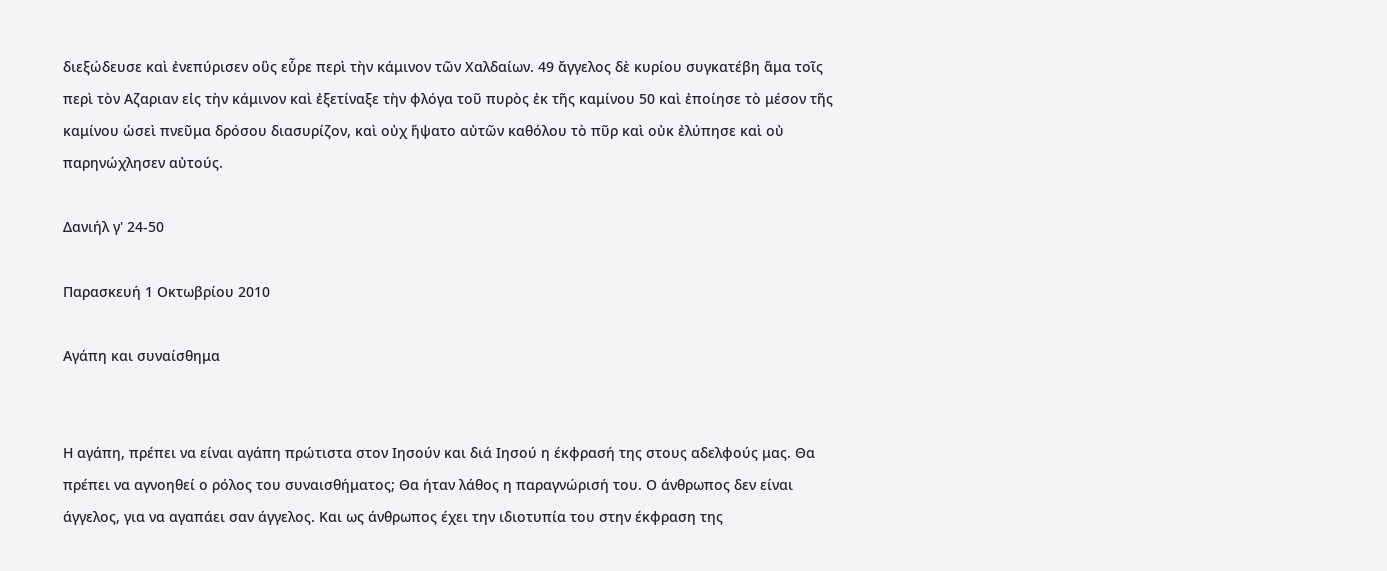διεξώδευσε καὶ ἐνεπύρισεν οὓς εὗρε περὶ τὴν κάμινον τῶν Χαλδαίων. 49 ἄγγελος δὲ κυρίου συγκατέβη ἅμα τοῖς περὶ τὸν Αζαριαν εἰς τὴν κάμινον καὶ ἐξετίναξε τὴν φλόγα τοῦ πυρὸς ἐκ τῆς καμίνου 50 καὶ ἐποίησε τὸ μέσον τῆς καμίνου ὡσεὶ πνεῦμα δρόσου διασυρίζον, καὶ οὐχ ἥψατο αὐτῶν καθόλου τὸ πῦρ καὶ οὐκ ἐλύπησε καὶ οὐ παρηνώχλησεν αὐτούς.

Δανιήλ γ' 24-50

Παρασκευή 1 Οκτωβρίου 2010

Αγάπη και συναίσθημα


Η αγάπη, πρέπει να είναι αγάπη πρώτιστα στον Ιησούν και διά Ιησού η έκφρασή της στους αδελφούς μας. Θα πρέπει να αγνοηθεί ο ρόλος του συναισθήματος; Θα ήταν λάθος η παραγνώρισή του. Ο άνθρωπος δεν είναι άγγελος, για να αγαπάει σαν άγγελος. Και ως άνθρωπος έχει την ιδιοτυπία του στην έκφραση της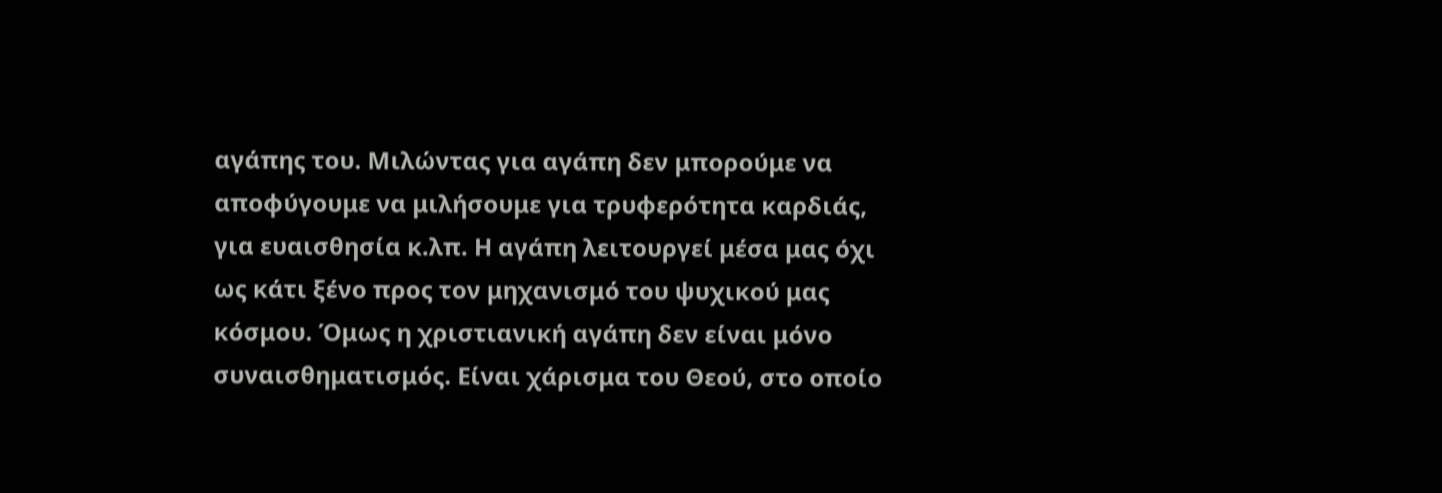αγάπης του. Μιλώντας για αγάπη δεν μπορούμε να αποφύγουμε να μιλήσουμε για τρυφερότητα καρδιάς, για ευαισθησία κ.λπ. Η αγάπη λειτουργεί μέσα μας όχι ως κάτι ξένο προς τον μηχανισμό του ψυχικού μας κόσμου. Όμως η χριστιανική αγάπη δεν είναι μόνο συναισθηματισμός. Είναι χάρισμα του Θεού, στο οποίο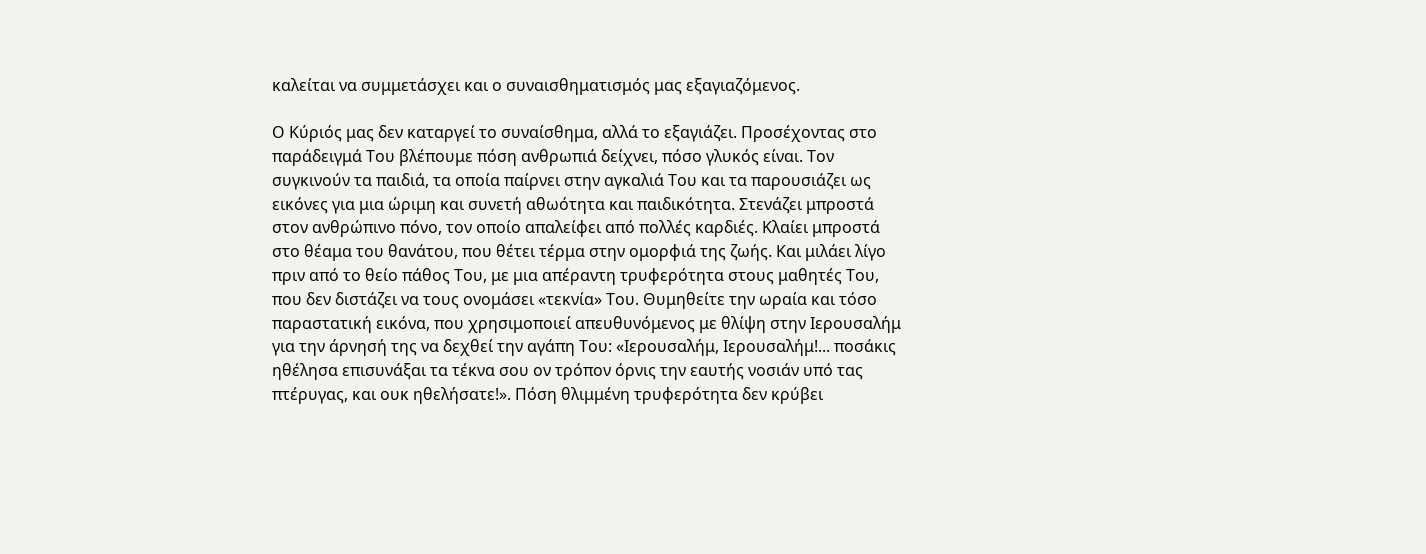καλείται να συμμετάσχει και ο συναισθηματισμός μας εξαγιαζόμενος.

Ο Κύριός μας δεν καταργεί το συναίσθημα, αλλά το εξαγιάζει. Προσέχοντας στο παράδειγμά Του βλέπουμε πόση ανθρωπιά δείχνει, πόσο γλυκός είναι. Τον συγκινούν τα παιδιά, τα οποία παίρνει στην αγκαλιά Του και τα παρουσιάζει ως εικόνες για μια ώριμη και συνετή αθωότητα και παιδικότητα. Στενάζει μπροστά στον ανθρώπινο πόνο, τον οποίο απαλείφει από πολλές καρδιές. Κλαίει μπροστά στο θέαμα του θανάτου, που θέτει τέρμα στην ομορφιά της ζωής. Και μιλάει λίγο πριν από το θείο πάθος Του, με μια απέραντη τρυφερότητα στους μαθητές Του, που δεν διστάζει να τους ονομάσει «τεκνία» Του. Θυμηθείτε την ωραία και τόσο παραστατική εικόνα, που χρησιμοποιεί απευθυνόμενος με θλίψη στην Ιερουσαλήμ για την άρνησή της να δεχθεί την αγάπη Του: «Ιερουσαλήμ, Ιερουσαλήμ!... ποσάκις ηθέλησα επισυνάξαι τα τέκνα σου ον τρόπον όρνις την εαυτής νοσιάν υπό τας πτέρυγας, και ουκ ηθελήσατε!». Πόση θλιμμένη τρυφερότητα δεν κρύβει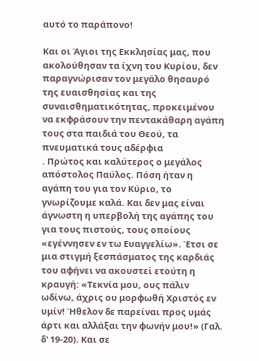αυτό το παράπονο!

Και οι Άγιοι της Εκκλησίας μας, που ακολούθησαν τα ίχνη του Κυρίου, δεν παραγνώρισαν τον μεγάλο θησαυρό της ευαισθησίας και της συναισθηματικότητας, προκειμένου να εκφράσουν την πεντακάθαρη αγάπη τους στα παιδιά του Θεού, τα πνευματικά τους αδέρφια
. Πρώτος και καλύτερος ο μεγάλος απόστολος Παύλος. Πόση ήταν η αγάπη του για τον Κύριο, το γνωρίζουμε καλά. Και δεν μας είναι άγνωστη η υπερβολή της αγάπης του για τους πιστούς, τους οποίους «εγέννησεν εν τω Ευαγγελίω». Έτσι σε μια στιγμή ξεσπάσματος της καρδιάς του αφήνει να ακουστεί ετούτη η κραυγή: «Τεκνία μου, ους πάλιν ωδίνω, άχρις ου μορφωθή Χριστός εν υμίν! Ήθελον δε παρείναι προς υμάς άρτι και αλλάξαι την φωνήν μου!» (Γαλ. δ' 19-20). Και σε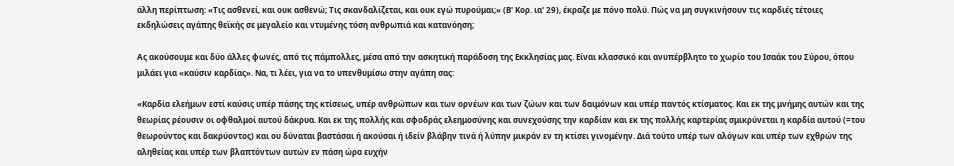άλλη περίπτωση: «Τις ασθενεί, και ουκ ασθενώ; Τις σκανδαλίζεται, και ουκ εγώ πυρούμαι;» (Β' Κορ. ια' 29), έκραζε με πόνο πολύ. Πώς να μη συγκινήσουν τις καρδιές τέτοιες εκδηλώσεις αγάπης θεϊκής σε μεγαλείο και ντυμένης τόση ανθρωπιά και κατανόηση;

Ας ακούσουμε και δύο άλλες φωνές, από τις πάμπολλες, μέσα από την ασκητική παράδοση της Εκκλησίας μας. Είναι κλασσικό και ανυπέρβλητο το χωρίο του Ισαάκ του Σύρου, όπου μιλάει για «καύσιν καρδίας». Να, τι λέει, για να το υπενθυμίσω στην αγάπη σας:

«Καρδία ελεήμων εστί καύσις υπέρ πάσης της κτίσεως, υπέρ ανθρώπων και των ορνέων και των ζώων και των δαιμόνων και υπέρ παντός κτίσματος. Και εκ της μνήμης αυτών και της θεωρίας ρέουσιν οι οφθαλμοί αυτού δάκρυα. Και εκ της πολλής και σφοδράς ελεημοσύνης και συνεχούσης την καρδίαν και εκ της πολλής καρτερίας σμικρύνεται η καρδία αυτού (=του θεωρούντος και δακρύοντος) και ου δύναται βαστάσαι ή ακούσαι ή ιδείν βλάβην τινά ή λύπην μικράν εν τη κτίσει γινομένην. Διά τούτο υπέρ των αλόγων και υπέρ των εχθρών της αληθείας και υπέρ των βλαπτόντων αυτών εν πάση ώρα ευχήν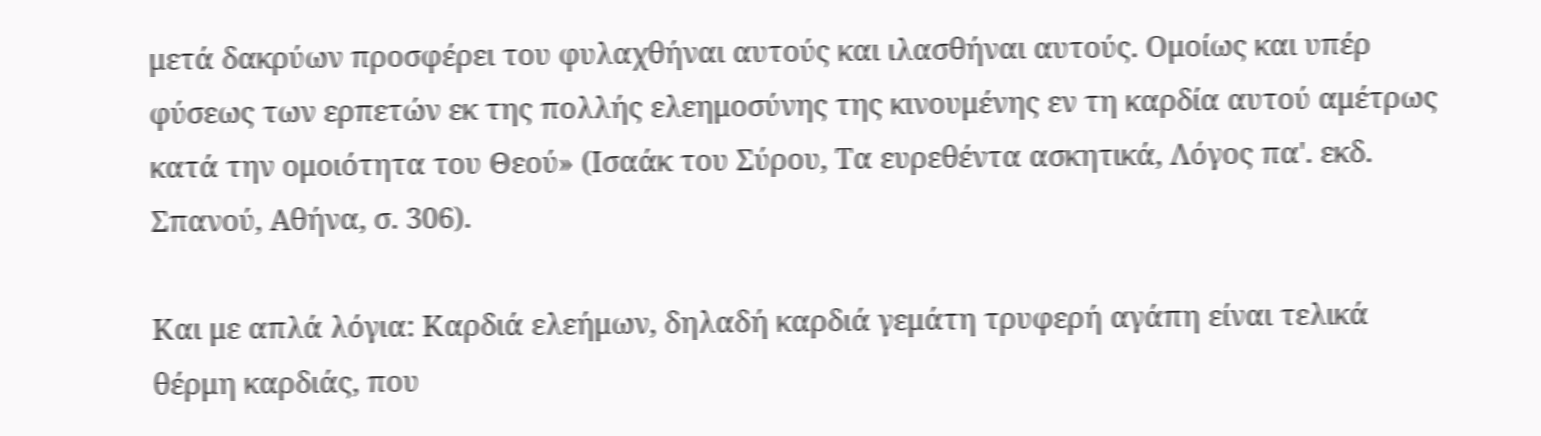μετά δακρύων προσφέρει του φυλαχθήναι αυτούς και ιλασθήναι αυτούς. Ομοίως και υπέρ φύσεως των ερπετών εκ της πολλής ελεημοσύνης της κινουμένης εν τη καρδία αυτού αμέτρως κατά την ομοιότητα του Θεού» (Ισαάκ του Σύρου, Τα ευρεθέντα ασκητικά, Λόγος πα'. εκδ. Σπανού, Αθήνα, σ. 306).

Και με απλά λόγια: Καρδιά ελεήμων, δηλαδή καρδιά γεμάτη τρυφερή αγάπη είναι τελικά θέρμη καρδιάς, που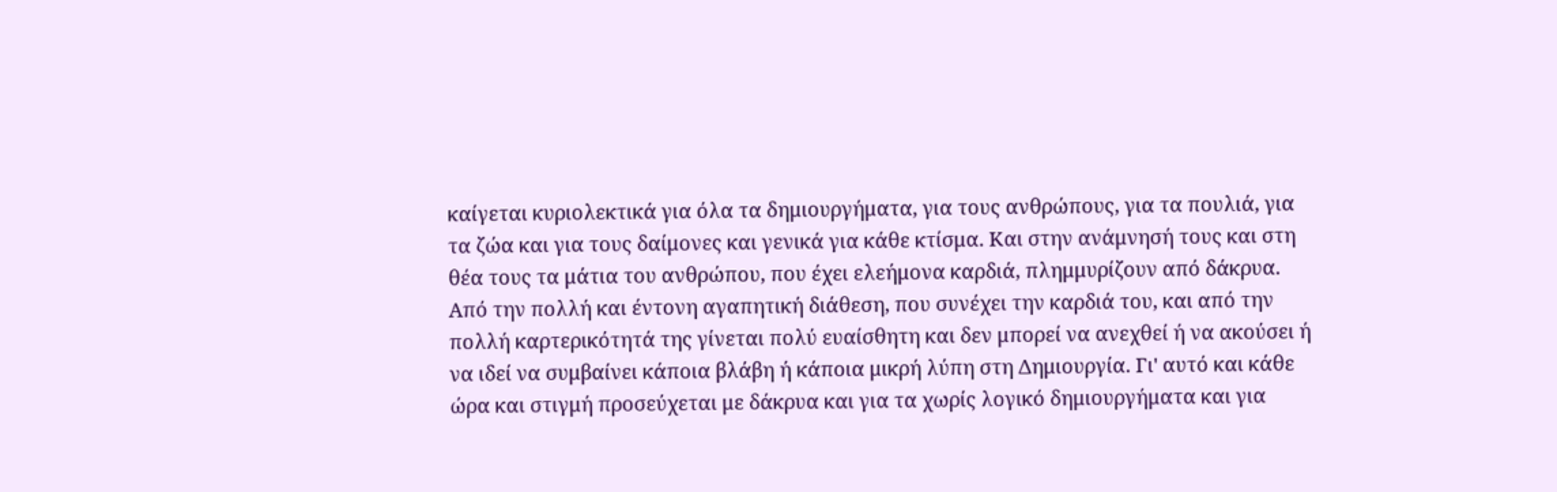καίγεται κυριολεκτικά για όλα τα δημιουργήματα, για τους ανθρώπους, για τα πουλιά, για τα ζώα και για τους δαίμονες και γενικά για κάθε κτίσμα. Και στην ανάμνησή τους και στη θέα τους τα μάτια του ανθρώπου, που έχει ελεήμονα καρδιά, πλημμυρίζουν από δάκρυα. Από την πολλή και έντονη αγαπητική διάθεση, που συνέχει την καρδιά του, και από την πολλή καρτερικότητά της γίνεται πολύ ευαίσθητη και δεν μπορεί να ανεχθεί ή να ακούσει ή να ιδεί να συμβαίνει κάποια βλάβη ή κάποια μικρή λύπη στη Δημιουργία. Γι' αυτό και κάθε ώρα και στιγμή προσεύχεται με δάκρυα και για τα χωρίς λογικό δημιουργήματα και για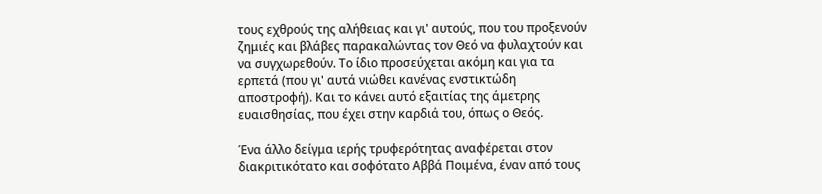τους εχθρούς της αλήθειας και γι' αυτούς, που του προξενούν ζημιές και βλάβες παρακαλώντας τον Θεό να φυλαχτούν και να συγχωρεθούν. Το ίδιο προσεύχεται ακόμη και για τα ερπετά (που γι' αυτά νιώθει κανένας ενστικτώδη αποστροφή). Και το κάνει αυτό εξαιτίας της άμετρης ευαισθησίας, που έχει στην καρδιά του, όπως ο Θεός.

Ένα άλλο δείγμα ιερής τρυφερότητας αναφέρεται στον διακριτικότατο και σοφότατο Αββά Ποιμένα, έναν από τους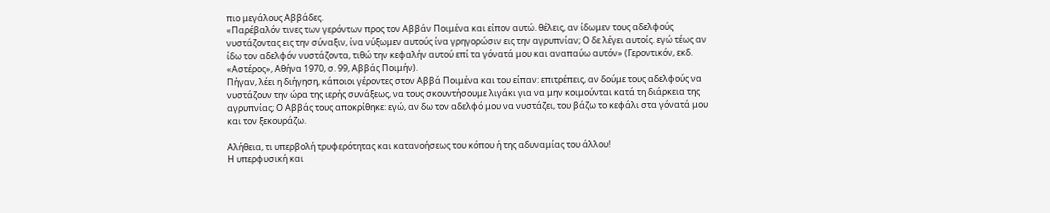πιο μεγάλους Αββάδες.
«Παρέβαλόν τινες των γερόντων προς τον Αββάν Ποιμένα και είπον αυτώ. θέλεις, αν ίδωμεν τους αδελφούς νυστάζοντας εις την σύναξιν, ίνα νύξωμεν αυτούς ίνα γρηγορώσιν εις την αγρυπνίαν; Ο δε λέγει αυτοίς. εγώ τέως αν ίδω τον αδελφόν νυστάζοντα, τιθώ την κεφαλήν αυτού επί τα γόνατά μου και αναπαύω αυτόν» (Γεροντικόν, εκδ. «Αστέρος», Αθήνα 1970, σ. 99, Αββάς Ποιμήν).
Πήγαν, λέει η διήγηση, κάποιοι γέροντες στον Αββά Ποιμένα και του είπαν: επιτρέπεις, αν δούμε τους αδελφούς να νυστάζουν την ώρα της ιερής συνάξεως, να τους σκουντήσουμε λιγάκι για να μην κοιμούνται κατά τη διάρκεια της αγρυπνίας; Ο Αββάς τους αποκρίθηκε: εγώ, αν δω τον αδελφό μου να νυστάζει, του βάζω το κεφάλι στα γόνατά μου και τον ξεκουράζω.

Αλήθεια, τι υπερβολή τρυφερότητας και κατανοήσεως του κόπου ή της αδυναμίας του άλλου!
Η υπερφυσική και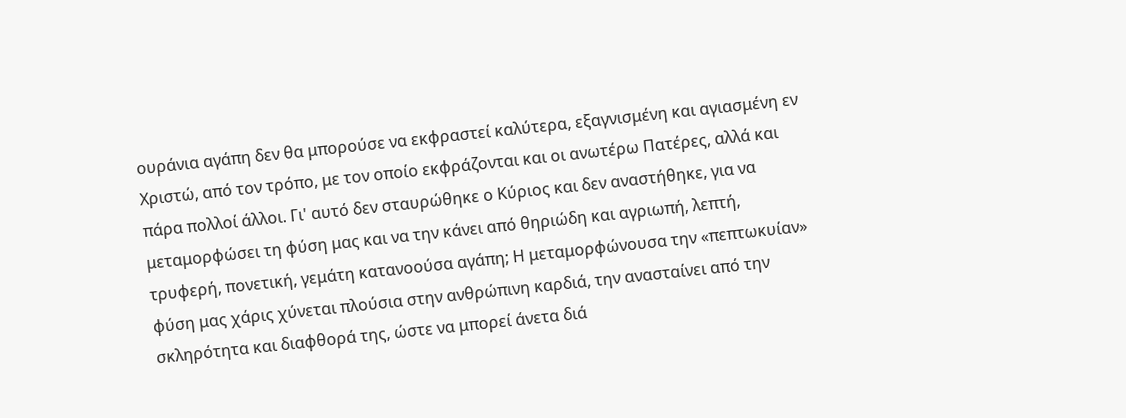ουράνια αγάπη δεν θα μπορούσε να εκφραστεί καλύτερα, εξαγνισμένη και αγιασμένη εν Χριστώ, από τον τρόπο, με τον οποίο εκφράζονται και οι ανωτέρω Πατέρες, αλλά και πάρα πολλοί άλλοι. Γι' αυτό δεν σταυρώθηκε ο Κύριος και δεν αναστήθηκε, για να μεταμορφώσει τη φύση μας και να την κάνει από θηριώδη και αγριωπή, λεπτή, τρυφερή, πονετική, γεμάτη κατανοούσα αγάπη; Η μεταμορφώνουσα την «πεπτωκυίαν» φύση μας χάρις χύνεται πλούσια στην ανθρώπινη καρδιά, την ανασταίνει από την σκληρότητα και διαφθορά της, ώστε να μπορεί άνετα διά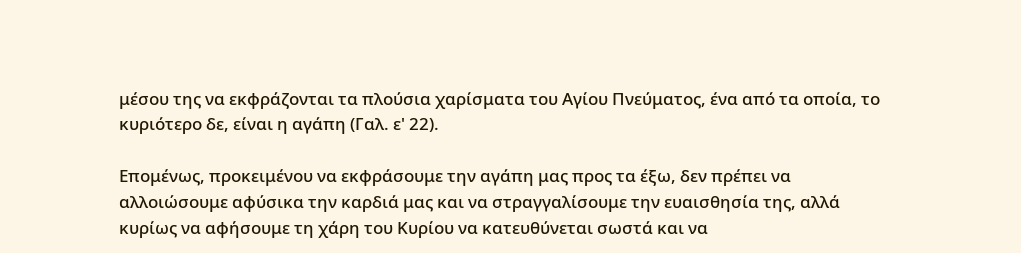μέσου της να εκφράζονται τα πλούσια χαρίσματα του Αγίου Πνεύματος, ένα από τα οποία, το κυριότερο δε, είναι η αγάπη (Γαλ. ε' 22).

Επομένως, προκειμένου να εκφράσουμε την αγάπη μας προς τα έξω, δεν πρέπει να αλλοιώσουμε αφύσικα την καρδιά μας και να στραγγαλίσουμε την ευαισθησία της, αλλά κυρίως να αφήσουμε τη χάρη του Κυρίου να κατευθύνεται σωστά και να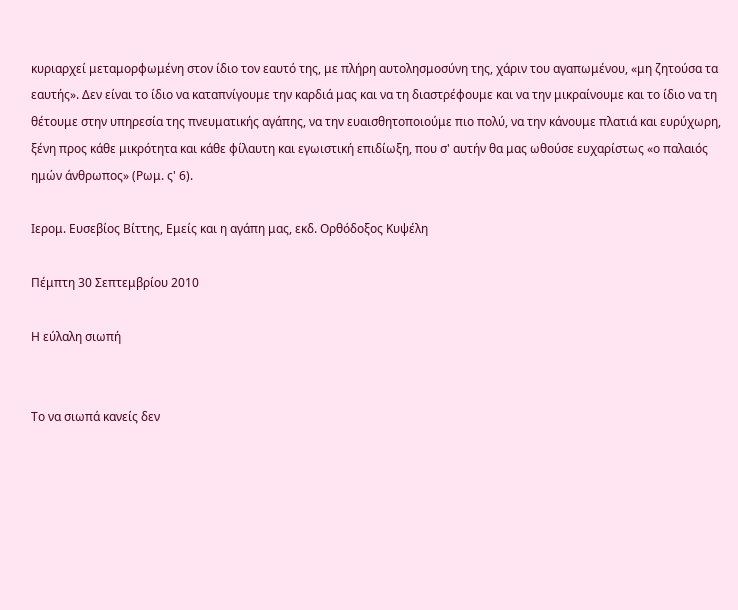κυριαρχεί μεταμορφωμένη στον ίδιο τον εαυτό της, με πλήρη αυτολησμοσύνη της, χάριν του αγαπωμένου, «μη ζητούσα τα εαυτής». Δεν είναι το ίδιο να καταπνίγουμε την καρδιά μας και να τη διαστρέφουμε και να την μικραίνουμε και το ίδιο να τη θέτουμε στην υπηρεσία της πνευματικής αγάπης, να την ευαισθητοποιούμε πιο πολύ, να την κάνουμε πλατιά και ευρύχωρη, ξένη προς κάθε μικρότητα και κάθε φίλαυτη και εγωιστική επιδίωξη, που σ' αυτήν θα μας ωθούσε ευχαρίστως «ο παλαιός ημών άνθρωπος» (Ρωμ. ς' 6).

Ιερομ. Ευσεβίος Βίττης, Εμείς και η αγάπη μας, εκδ. Ορθόδοξος Κυψέλη

Πέμπτη 30 Σεπτεμβρίου 2010

Η εύλαλη σιωπή


Το να σιωπά κανείς δεν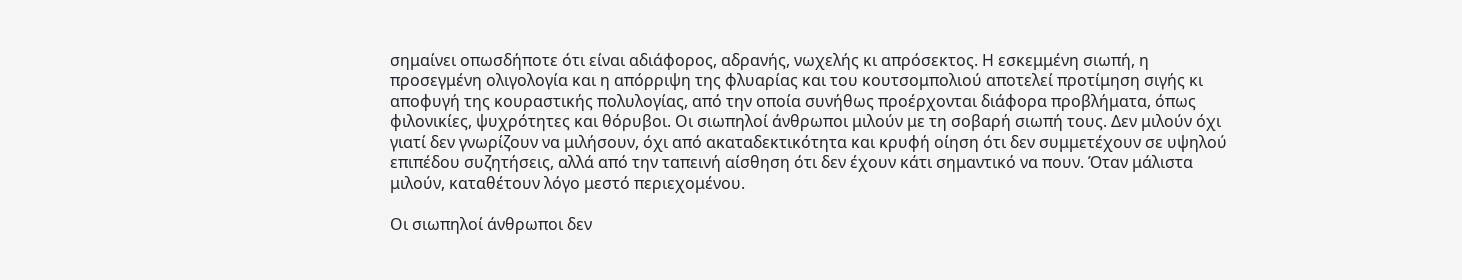σημαίνει οπωσδήποτε ότι είναι αδιάφορος, αδρανής, νωχελής κι απρόσεκτος. Η εσκεμμένη σιωπή, η προσεγμένη ολιγολογία και η απόρριψη της φλυαρίας και του κουτσομπολιού αποτελεί προτίμηση σιγής κι αποφυγή της κουραστικής πολυλογίας, από την οποία συνήθως προέρχονται διάφορα προβλήματα, όπως φιλονικίες, ψυχρότητες και θόρυβοι. Οι σιωπηλοί άνθρωποι μιλούν με τη σοβαρή σιωπή τους. Δεν μιλούν όχι γιατί δεν γνωρίζουν να μιλήσουν, όχι από ακαταδεκτικότητα και κρυφή οίηση ότι δεν συμμετέχουν σε υψηλού επιπέδου συζητήσεις, αλλά από την ταπεινή αίσθηση ότι δεν έχουν κάτι σημαντικό να πουν. Όταν μάλιστα μιλούν, καταθέτουν λόγο μεστό περιεχομένου.

Οι σιωπηλοί άνθρωποι δεν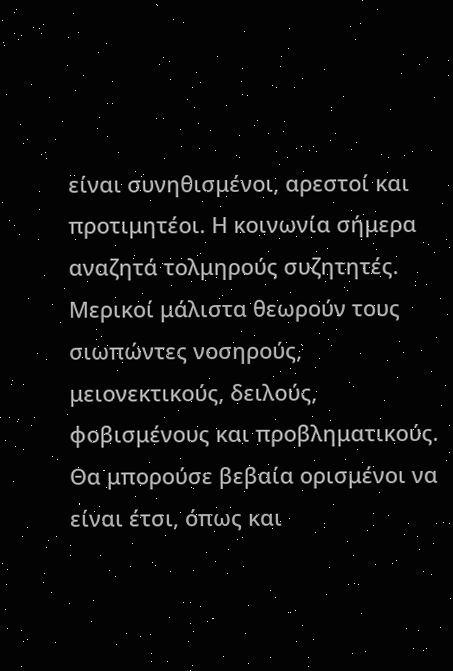είναι συνηθισμένοι, αρεστοί και προτιμητέοι. Η κοινωνία σήμερα αναζητά τολμηρούς συζητητές. Μερικοί μάλιστα θεωρούν τους σιωπώντες νοσηρούς, μειονεκτικούς, δειλούς, φοβισμένους και προβληματικούς. Θα μπορούσε βεβαία ορισμένοι να είναι έτσι, όπως και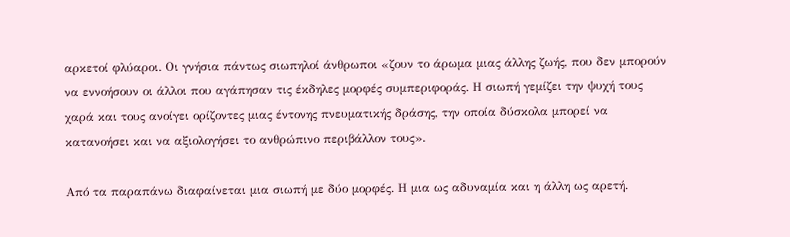αρκετοί φλύαροι. Οι γνήσια πάντως σιωπηλοί άνθρωποι «ζουν το άρωμα μιας άλλης ζωής, που δεν μπορούν να εννοήσουν οι άλλοι που αγάπησαν τις έκδηλες μορφές συμπεριφοράς. Η σιωπή γεμίζει την ψυχή τους χαρά και τους ανοίγει ορίζοντες μιας έντονης πνευματικής δράσης, την οποία δύσκολα μπορεί να κατανοήσει και να αξιολογήσει το ανθρώπινο περιβάλλον τους».

Από τα παραπάνω διαφαίνεται μια σιωπή με δύο μορφές. Η μια ως αδυναμία και η άλλη ως αρετή.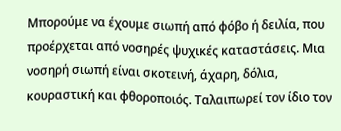Μπορούμε να έχουμε σιωπή από φόβο ή δειλία, που προέρχεται από νοσηρές ψυχικές καταστάσεις. Μια νοσηρή σιωπή είναι σκοτεινή, άχαρη, δόλια, κουραστική και φθοροποιός. Ταλαιπωρεί τον ίδιο τον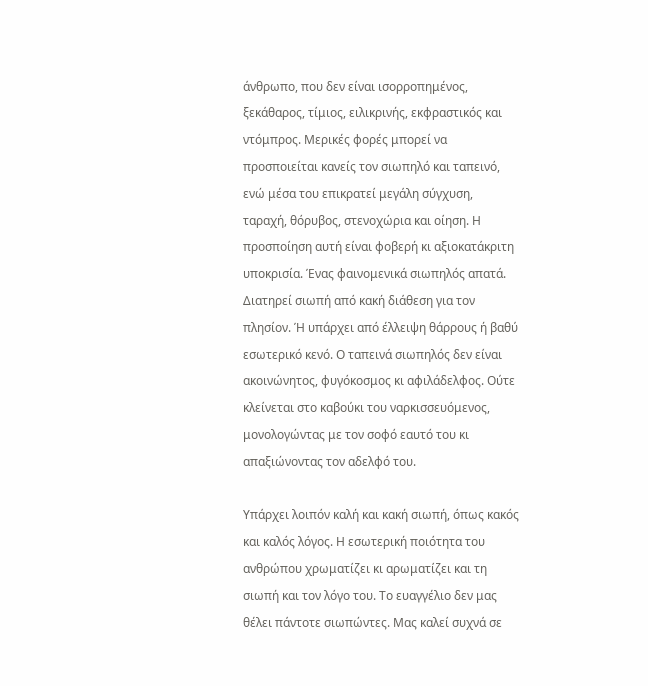άνθρωπο, που δεν είναι ισορροπημένος, ξεκάθαρος, τίμιος, ειλικρινής, εκφραστικός και ντόμπρος. Μερικές φορές μπορεί να προσποιείται κανείς τον σιωπηλό και ταπεινό, ενώ μέσα του επικρατεί μεγάλη σύγχυση, ταραχή, θόρυβος, στενοχώρια και οίηση. Η προσποίηση αυτή είναι φοβερή κι αξιοκατάκριτη υποκρισία. Ένας φαινομενικά σιωπηλός απατά. Διατηρεί σιωπή από κακή διάθεση για τον πλησίον. Ή υπάρχει από έλλειψη θάρρους ή βαθύ εσωτερικό κενό. Ο ταπεινά σιωπηλός δεν είναι ακοινώνητος, φυγόκοσμος κι αφιλάδελφος. Ούτε κλείνεται στο καβούκι του ναρκισσευόμενος, μονολογώντας με τον σοφό εαυτό του κι απαξιώνοντας τον αδελφό του.

Υπάρχει λοιπόν καλή και κακή σιωπή, όπως κακός και καλός λόγος. Η εσωτερική ποιότητα του ανθρώπου χρωματίζει κι αρωματίζει και τη σιωπή και τον λόγο του. Το ευαγγέλιο δεν μας θέλει πάντοτε σιωπώντες. Μας καλεί συχνά σε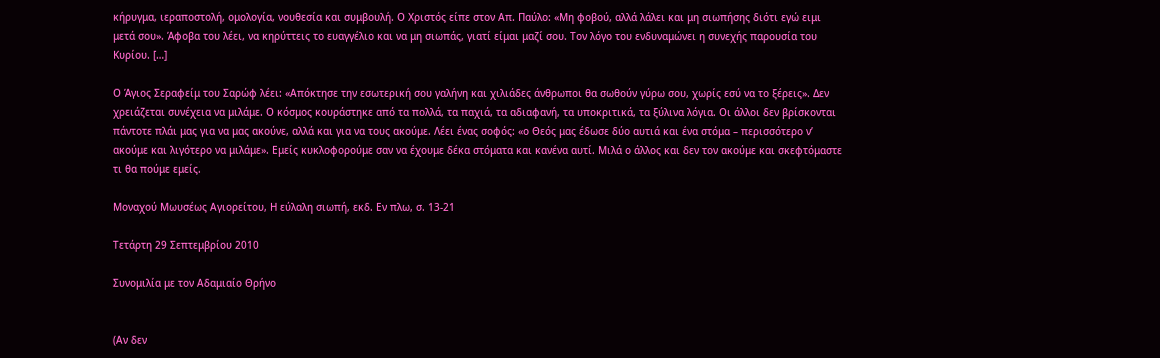κήρυγμα, ιεραποστολή, ομολογία, νουθεσία και συμβουλή. Ο Χριστός είπε στον Απ. Παύλο: «Μη φοβού, αλλά λάλει και μη σιωπήσης διότι εγώ ειμι μετά σου». Άφοβα του λέει, να κηρύττεις το ευαγγέλιο και να μη σιωπάς, γιατί είμαι μαζί σου. Τον λόγο του ενδυναμώνει η συνεχής παρουσία του Κυρίου. […]

Ο Άγιος Σεραφείμ του Σαρώφ λέει: «Απόκτησε την εσωτερική σου γαλήνη και χιλιάδες άνθρωποι θα σωθούν γύρω σου, χωρίς εσύ να το ξέρεις». Δεν χρειάζεται συνέχεια να μιλάμε. Ο κόσμος κουράστηκε από τα πολλά, τα παχιά, τα αδιαφανή, τα υποκριτικά, τα ξύλινα λόγια. Οι άλλοι δεν βρίσκονται πάντοτε πλάι μας για να μας ακούνε, αλλά και για να τους ακούμε. Λέει ένας σοφός: «ο Θεός μας έδωσε δύο αυτιά και ένα στόμα – περισσότερο ν’ ακούμε και λιγότερο να μιλάμε». Εμείς κυκλοφορούμε σαν να έχουμε δέκα στόματα και κανένα αυτί. Μιλά ο άλλος και δεν τον ακούμε και σκεφτόμαστε τι θα πούμε εμείς.

Μοναχού Μωυσέως Αγιορείτου, Η εύλαλη σιωπή, εκδ. Εν πλω, σ. 13-21

Τετάρτη 29 Σεπτεμβρίου 2010

Συνομιλία με τον Αδαμιαίο Θρήνο


(Αν δεν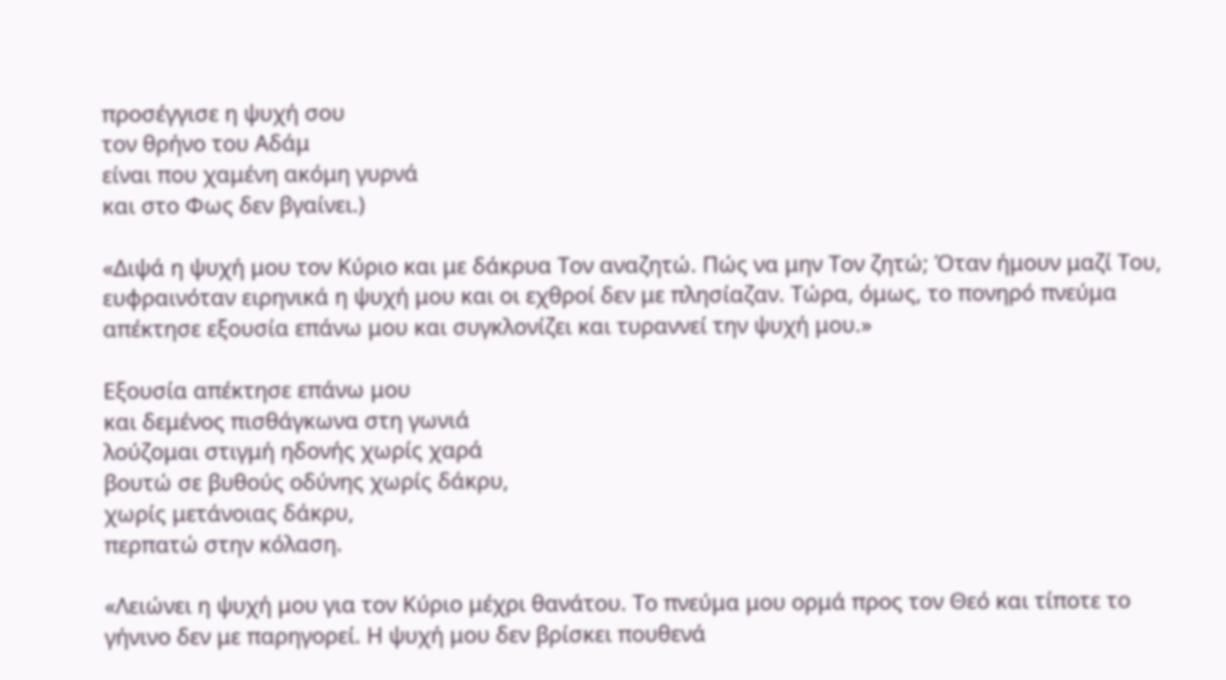προσέγγισε η ψυχή σου
τον θρήνο του Αδάμ
είναι που χαμένη ακόμη γυρνά
και στο Φως δεν βγαίνει.)

«Διψά η ψυχή μου τον Κύριο και με δάκρυα Τον αναζητώ. Πώς να μην Τον ζητώ; Όταν ήμουν μαζί Του, ευφραινόταν ειρηνικά η ψυχή μου και οι εχθροί δεν με πλησίαζαν. Τώρα, όμως, το πονηρό πνεύμα απέκτησε εξουσία επάνω μου και συγκλονίζει και τυραννεί την ψυχή μου.»

Εξουσία απέκτησε επάνω μου
και δεμένος πισθάγκωνα στη γωνιά
λούζομαι στιγμή ηδονής χωρίς χαρά
βουτώ σε βυθούς οδύνης χωρίς δάκρυ,
χωρίς μετάνοιας δάκρυ,
περπατώ στην κόλαση.

«Λειώνει η ψυχή μου για τον Κύριο μέχρι θανάτου. Το πνεύμα μου ορμά προς τον Θεό και τίποτε το γήνινο δεν με παρηγορεί. Η ψυχή μου δεν βρίσκει πουθενά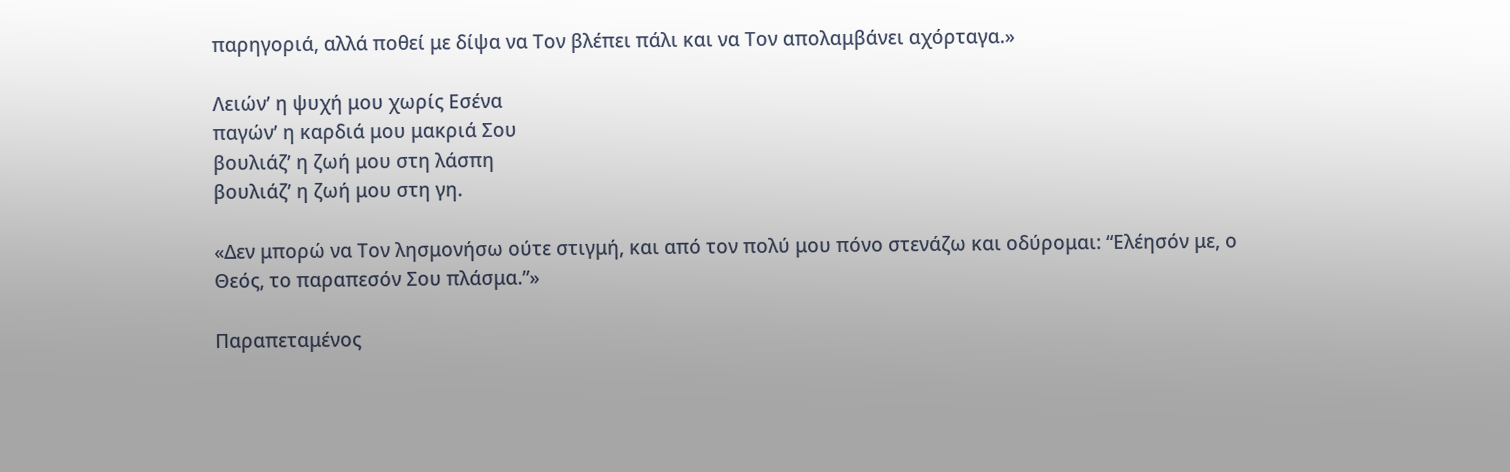παρηγοριά, αλλά ποθεί με δίψα να Τον βλέπει πάλι και να Τον απολαμβάνει αχόρταγα.»

Λειών’ η ψυχή μου χωρίς Εσένα
παγών’ η καρδιά μου μακριά Σου
βουλιάζ’ η ζωή μου στη λάσπη
βουλιάζ’ η ζωή μου στη γη.

«Δεν μπορώ να Τον λησμονήσω ούτε στιγμή, και από τον πολύ μου πόνο στενάζω και οδύρομαι: “Ελέησόν με, ο Θεός, το παραπεσόν Σου πλάσμα.”»

Παραπεταμένος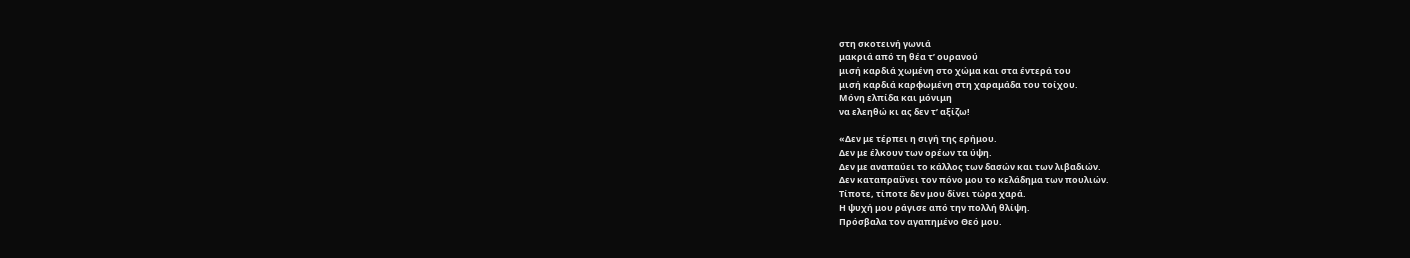στη σκοτεινή γωνιά
μακριά από τη θέα τ’ ουρανού
μισή καρδιά χωμένη στο χώμα και στα έντερά του
μισή καρδιά καρφωμένη στη χαραμάδα του τοίχου.
Μόνη ελπίδα και μόνιμη
να ελεηθώ κι ας δεν τ’ αξίζω!

«Δεν με τέρπει η σιγή της ερήμου.
Δεν με έλκουν των ορέων τα ύψη.
Δεν με αναπαύει το κάλλος των δασών και των λιβαδιών.
Δεν καταπραΰνει τον πόνο μου το κελάδημα των πουλιών.
Τίποτε, τίποτε δεν μου δίνει τώρα χαρά.
Η ψυχή μου ράγισε από την πολλή θλίψη.
Πρόσβαλα τον αγαπημένο Θεό μου.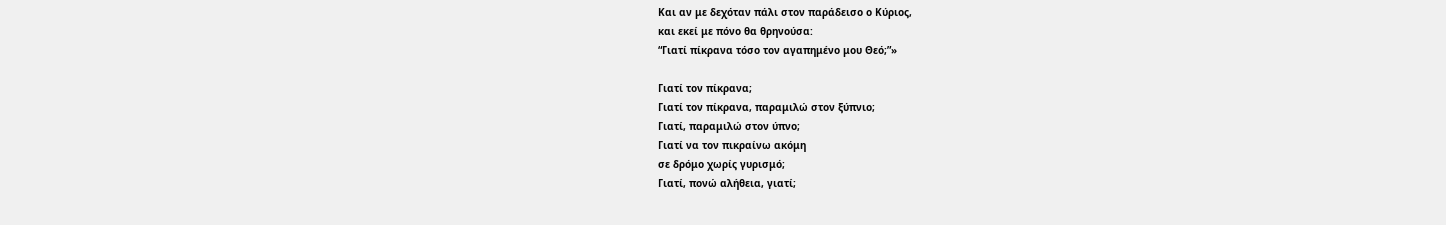Και αν με δεχόταν πάλι στον παράδεισο ο Κύριος,
και εκεί με πόνο θα θρηνούσα:
“Γιατί πίκρανα τόσο τον αγαπημένο μου Θεό;”»

Γιατί τον πίκρανα;
Γιατί τον πίκρανα, παραμιλώ στον ξύπνιο;
Γιατί, παραμιλώ στον ύπνο;
Γιατί να τον πικραίνω ακόμη
σε δρόμο χωρίς γυρισμό;
Γιατί, πονώ αλήθεια, γιατί;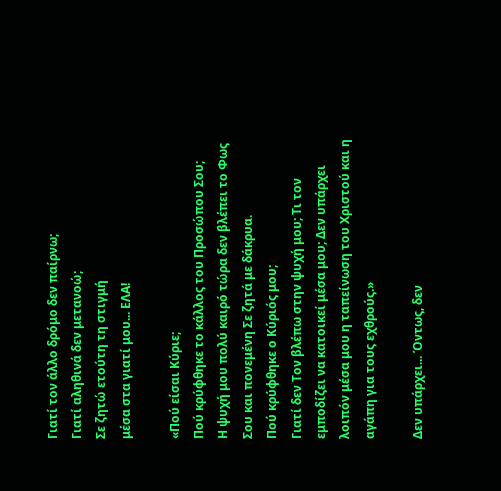Γιατί τον άλλο δρόμο δεν παίρνω;
Γιατί αληθινά δεν μετανοώ;
Σε ζητώ ετούτη τη στιγμή
μέσα στα γιατί μου... ΕΛΑ!

«Πού είσαι Κύριε;
Πού κρύφθηκε το κάλλος του Προσώπου Σου;
Η ψυχή μου πολύ καιρό τώρα δεν βλέπει το Φως Σου και πονεμένη Σε ζητά με δάκρυα.
Πού κρύφθηκε ο Κύριός μου;
Γιατί δεν Τον βλέπω στην ψυχή μου; Τι τον εμποδίζει να κατοικεί μέσα μου; Δεν υπάρχει λοιπόν μέσα μου η ταπείνωση του Χριστού και η αγάπη για τους εχθρούς.»

Δεν υπάρχει... Όντως, δεν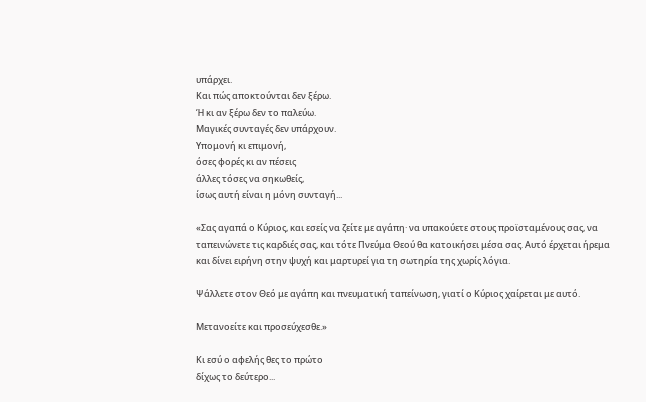υπάρχει.
Και πώς αποκτούνται δεν ξέρω.
Ή κι αν ξέρω δεν το παλεύω.
Μαγικές συνταγές δεν υπάρχουν.
Υπομονή κι επιμονή,
όσες φορές κι αν πέσεις
άλλες τόσες να σηκωθείς,
ίσως αυτή είναι η μόνη συνταγή...

«Σας αγαπά ο Κύριος, και εσείς να ζείτε με αγάπη· να υπακούετε στους προϊσταμένους σας, να ταπεινώνετε τις καρδιές σας, και τότε Πνεύμα Θεού θα κατοικήσει μέσα σας. Αυτό έρχεται ήρεμα και δίνει ειρήνη στην ψυχή και μαρτυρεί για τη σωτηρία της χωρίς λόγια.

Ψάλλετε στον Θεό με αγάπη και πνευματική ταπείνωση, γιατί ο Κύριος χαίρεται με αυτό.

Μετανοείτε και προσεύχεσθε.»

Κι εσύ ο αφελής θες το πρώτο
δίχως το δεύτερο...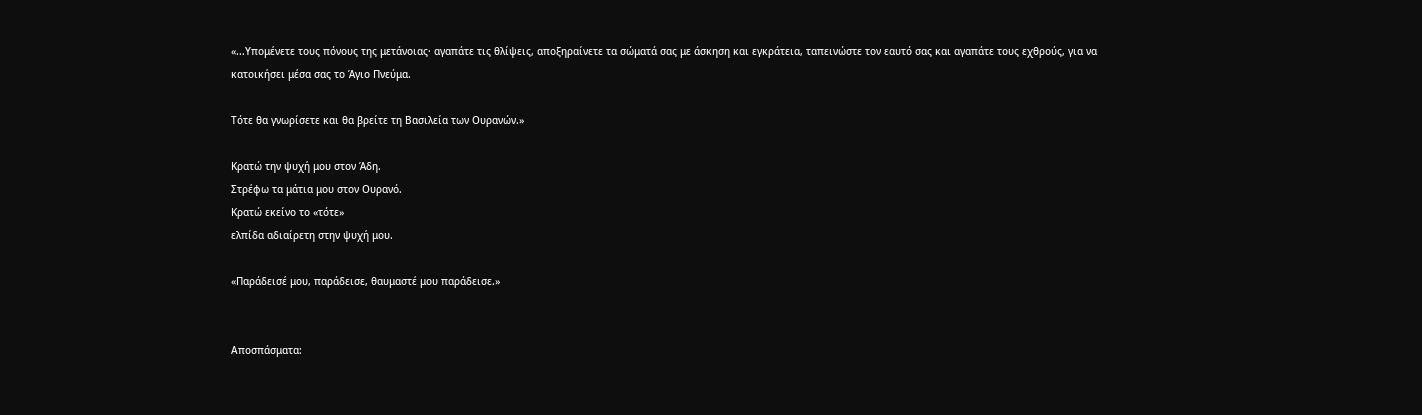«...Υπομένετε τους πόνους της μετάνοιας· αγαπάτε τις θλίψεις, αποξηραίνετε τα σώματά σας με άσκηση και εγκράτεια, ταπεινώστε τον εαυτό σας και αγαπάτε τους εχθρούς, για να κατοικήσει μέσα σας το Άγιο Πνεύμα.

Τότε θα γνωρίσετε και θα βρείτε τη Βασιλεία των Ουρανών.»

Κρατώ την ψυχή μου στον Άδη.
Στρέφω τα μάτια μου στον Ουρανό.
Κρατώ εκείνο το «τότε»
ελπίδα αδιαίρετη στην ψυχή μου.

«Παράδεισέ μου, παράδεισε, θαυμαστέ μου παράδεισε.»


Αποσπάσματα: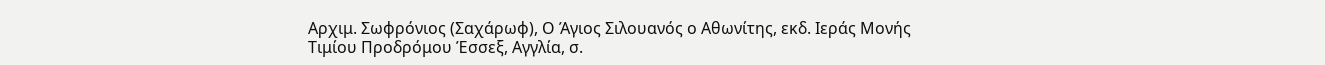Αρχιμ. Σωφρόνιος (Σαχάρωφ), Ο Άγιος Σιλουανός ο Αθωνίτης, εκδ. Ιεράς Μονής Τιμίου Προδρόμου Έσσεξ, Αγγλία, σ.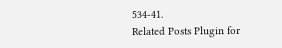534-41.
Related Posts Plugin for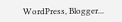WordPress, Blogger...